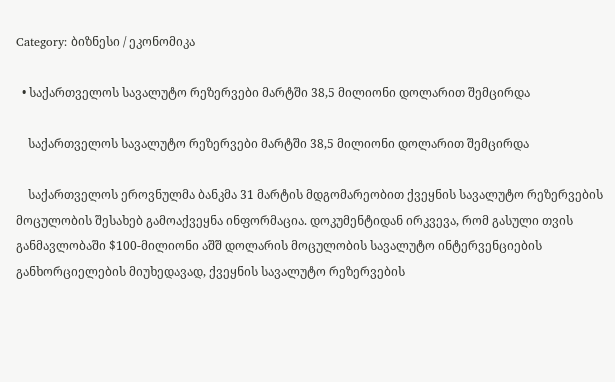Category: ბიზნესი / ეკონომიკა

  • საქართველოს სავალუტო რეზერვები მარტში 38,5 მილიონი დოლარით შემცირდა

    საქართველოს სავალუტო რეზერვები მარტში 38,5 მილიონი დოლარით შემცირდა

    საქართველოს ეროვნულმა ბანკმა 31 მარტის მდგომარეობით ქვეყნის სავალუტო რეზერვების მოცულობის შესახებ გამოაქვეყნა ინფორმაცია. დოკუმენტიდან ირკვევა, რომ გასული თვის განმავლობაში $100-მილიონი აშშ დოლარის მოცულობის სავალუტო ინტერვენციების განხორციელების მიუხედავად, ქვეყნის სავალუტო რეზერვების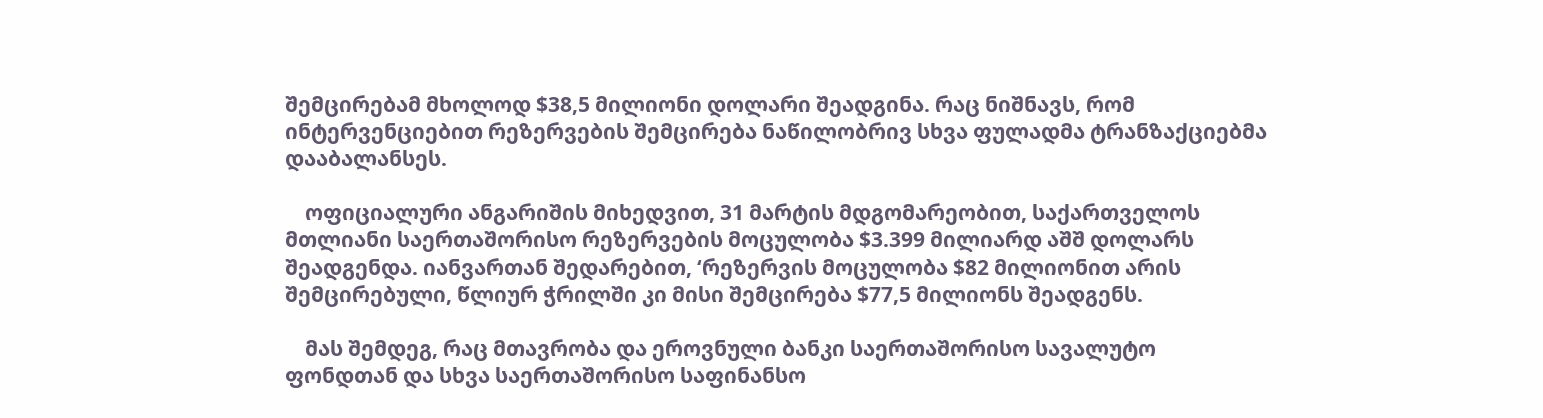შემცირებამ მხოლოდ $38,5 მილიონი დოლარი შეადგინა. რაც ნიშნავს, რომ ინტერვენციებით რეზერვების შემცირება ნაწილობრივ სხვა ფულადმა ტრანზაქციებმა დააბალანსეს.

    ოფიციალური ანგარიშის მიხედვით, 31 მარტის მდგომარეობით, საქართველოს მთლიანი საერთაშორისო რეზერვების მოცულობა $3.399 მილიარდ აშშ დოლარს შეადგენდა. იანვართან შედარებით, ‘რეზერვის მოცულობა $82 მილიონით არის შემცირებული, წლიურ ჭრილში კი მისი შემცირება $77,5 მილიონს შეადგენს.

    მას შემდეგ, რაც მთავრობა და ეროვნული ბანკი საერთაშორისო სავალუტო ფონდთან და სხვა საერთაშორისო საფინანსო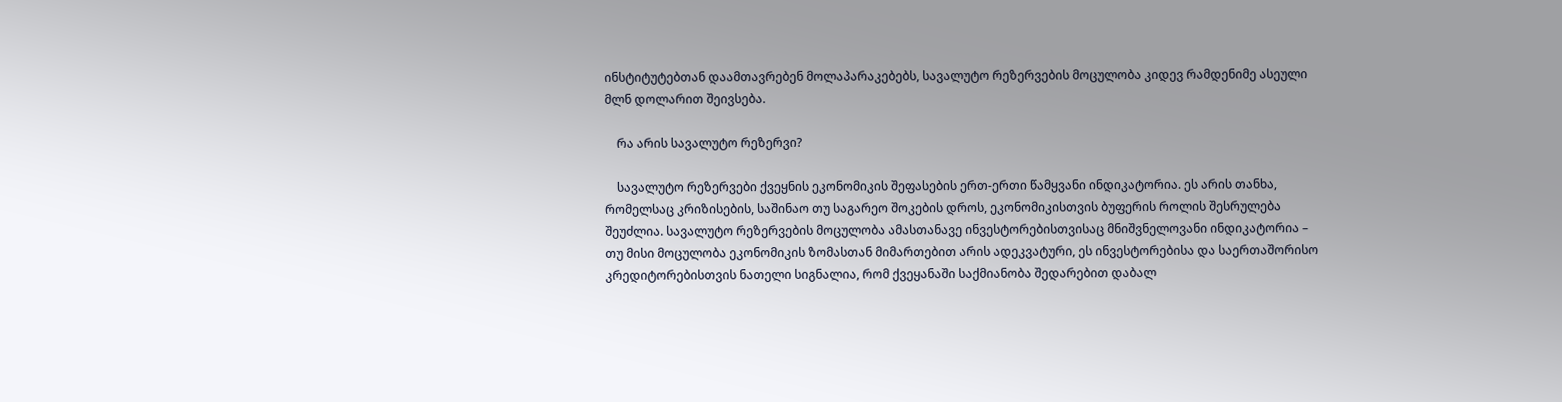ინსტიტუტებთან დაამთავრებენ მოლაპარაკებებს, სავალუტო რეზერვების მოცულობა კიდევ რამდენიმე ასეული მლნ დოლარით შეივსება.

    რა არის სავალუტო რეზერვი?

    სავალუტო რეზერვები ქვეყნის ეკონომიკის შეფასების ერთ-ერთი წამყვანი ინდიკატორია. ეს არის თანხა, რომელსაც კრიზისების, საშინაო თუ საგარეო შოკების დროს, ეკონომიკისთვის ბუფერის როლის შესრულება შეუძლია. სავალუტო რეზერვების მოცულობა ამასთანავე ინვესტორებისთვისაც მნიშვნელოვანი ინდიკატორია – თუ მისი მოცულობა ეკონომიკის ზომასთან მიმართებით არის ადეკვატური, ეს ინვესტორებისა და საერთაშორისო კრედიტორებისთვის ნათელი სიგნალია, რომ ქვეყანაში საქმიანობა შედარებით დაბალ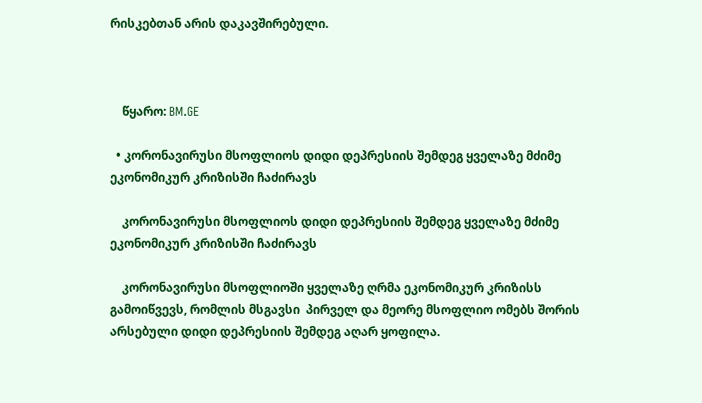რისკებთან არის დაკავშირებული.



    წყარო: BM.GE

  • კორონავირუსი მსოფლიოს დიდი დეპრესიის შემდეგ ყველაზე მძიმე ეკონომიკურ კრიზისში ჩაძირავს

    კორონავირუსი მსოფლიოს დიდი დეპრესიის შემდეგ ყველაზე მძიმე ეკონომიკურ კრიზისში ჩაძირავს

    კორონავირუსი მსოფლიოში ყველაზე ღრმა ეკონომიკურ კრიზისს გამოიწვევს, რომლის მსგავსი  პირველ და მეორე მსოფლიო ომებს შორის არსებული დიდი დეპრესიის შემდეგ აღარ ყოფილა.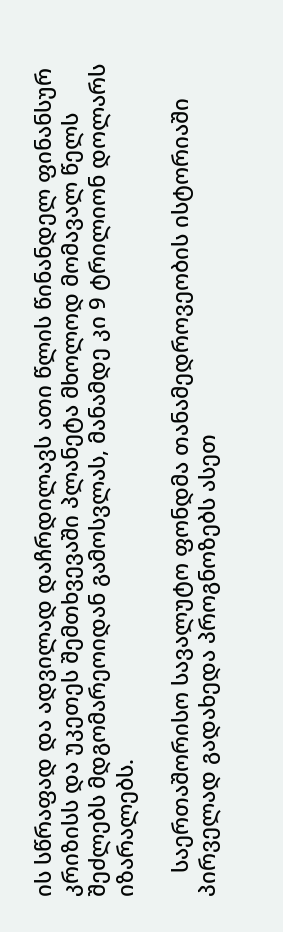ის სწრაფად და ადვილად დაჩრდილავს ათი წლის წინანდელ ფინანსურ კრიზისს და უკეთეს შემთხვევაში პლანეტა მხოლოდ მომავალ წელს შეძლებს მდგომარეოიდან გამოსვლას, მანამდე კი 9 ტრილიონ დოლარს იზარალებს.

    საერთაშორისო სავალუტო ფონდმა თანამედროვეობის ისტორიაში პირველად გადახედა პროგნოზებს ასეთ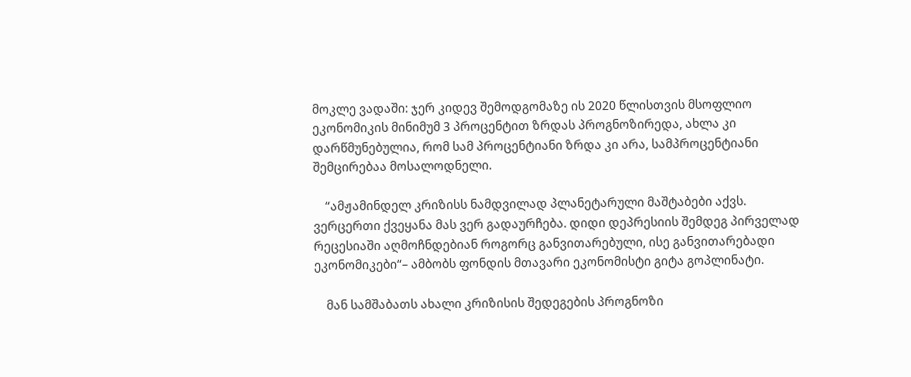მოკლე ვადაში: ჯერ კიდევ შემოდგომაზე ის 2020 წლისთვის მსოფლიო ეკონომიკის მინიმუმ 3 პროცენტით ზრდას პროგნოზირედა, ახლა კი დარწმუნებულია, რომ სამ პროცენტიანი ზრდა კი არა, სამპროცენტიანი შემცირებაა მოსალოდნელი.

    “ამჟამინდელ კრიზისს ნამდვილად პლანეტარული მაშტაბები აქვს. ვერცერთი ქვეყანა მას ვერ გადაურჩება. დიდი დეპრესიის შემდეგ პირველად რეცესიაში აღმოჩნდებიან როგორც განვითარებული, ისე განვითარებადი ეკონომიკები“– ამბობს ფონდის მთავარი ეკონომისტი გიტა გოპლინატი.

    მან სამშაბათს ახალი კრიზისის შედეგების პროგნოზი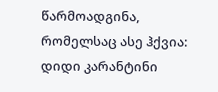წარმოადგინა, რომელსაც ასე ჰქვია: დიდი კარანტინი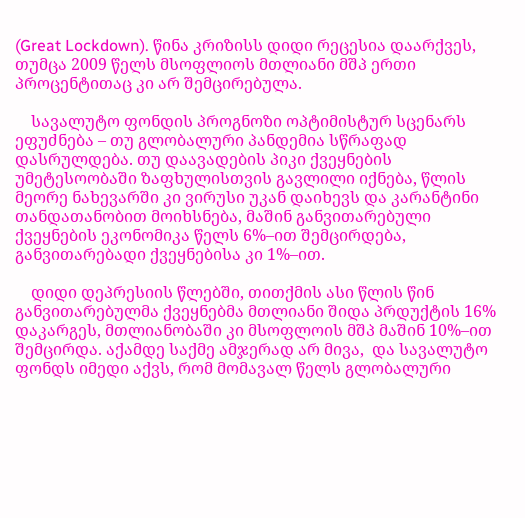(Great Lockdown). წინა კრიზისს დიდი რეცესია დაარქვეს, თუმცა 2009 წელს მსოფლიოს მთლიანი მშპ ერთი პროცენტითაც კი არ შემცირებულა.

    სავალუტო ფონდის პროგნოზი ოპტიმისტურ სცენარს ეფუძნება – თუ გლობალური პანდემია სწრაფად დასრულდება. თუ დაავადების პიკი ქვეყნების უმეტესოობაში ზაფხულისთვის გავლილი იქნება, წლის მეორე ნახევარში კი ვირუსი უკან დაიხევს და კარანტინი თანდათანობით მოიხსნება, მაშინ განვითარებული ქვეყნების ეკონომიკა წელს 6%–ით შემცირდება, განვითარებადი ქვეყნებისა კი 1%–ით.

    დიდი დეპრესიის წლებში, თითქმის ასი წლის წინ განვითარებულმა ქვეყნებმა მთლიანი შიდა პრდუქტის 16% დაკარგეს, მთლიანობაში კი მსოფლოის მშპ მაშინ 10%–ით შემცირდა. აქამდე საქმე ამჯერად არ მივა,  და სავალუტო ფონდს იმედი აქვს, რომ მომავალ წელს გლობალური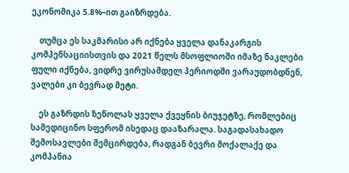ეკონომიკა 5.8%–ით გაიზრდება.

    თუმცა ეს საკმარისი არ იქნება ყველა დანაკარგის კომპენსაციისთვის და 2021 წელს მსოფლიოში იმაზე ნაკლები ფული იქნება, ვიდრე ვირუსამდელ პერიოდში ვარაუდობდნენ, ვალები კი ბევრად მეტი.

    ეს გაზრდის ზეწოლას ყველა ქვეყნის ბიუჯეტზე, რომლებიც სამედიცინო სფერომ ისედაც დააზარალა. საგადასახადო შემოსავლები შემცირდება, რადგან ბევრი მოქალაქე და კომპანია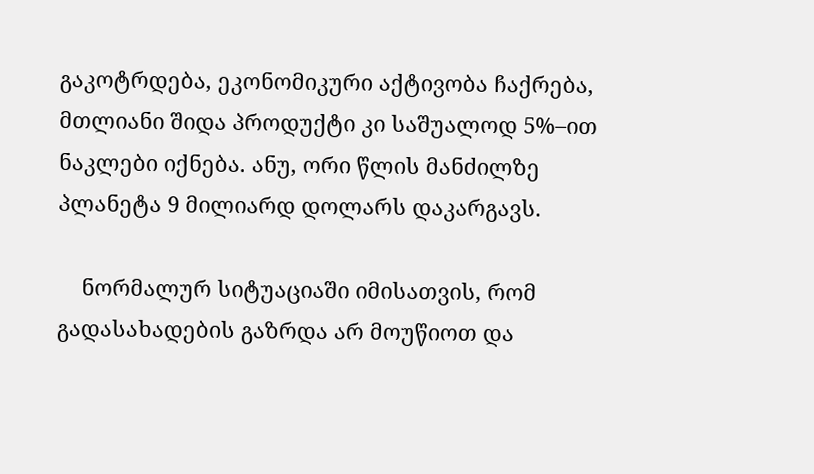გაკოტრდება, ეკონომიკური აქტივობა ჩაქრება, მთლიანი შიდა პროდუქტი კი საშუალოდ 5%–ით ნაკლები იქნება. ანუ, ორი წლის მანძილზე პლანეტა 9 მილიარდ დოლარს დაკარგავს.

    ნორმალურ სიტუაციაში იმისათვის, რომ გადასახადების გაზრდა არ მოუწიოთ და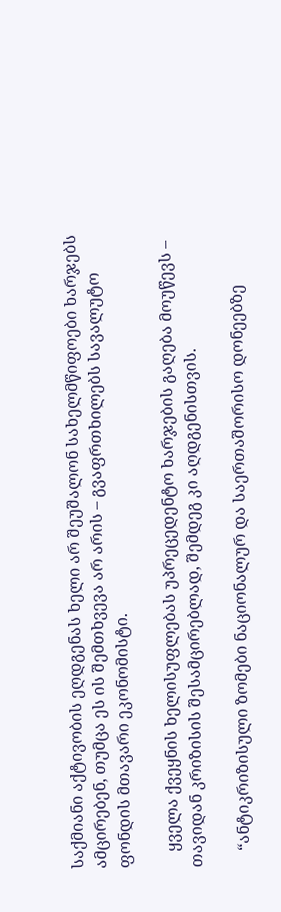საქმიანი აქტივობის ეღდგენას ხელი არ შეუშალონ სახელმწიფოები ხარჯებს ამცირებენ, თუმცა ეს ის შემთხვევა არ არის – გვაფრთხილებს სავალუტო ფონდის მთავარი ეკონომისტი.

    ყველა ქვეყნის ხელისუფლებას უპრეცედენტო ხარჯების გაღება მოუწევს – თავიდან კრიზისის შესამცირებლად, შემდეგ კი აღდგენისთვის.

    “ანტიკრიზისული ზომები ნაციონალურ და საერთაშორისო დონეებზე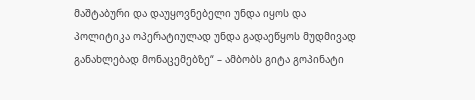მაშტაბური და დაუყოვნებელი უნდა იყოს და პოლიტიკა ოპერატიულად უნდა გადაეწყოს მუდმივად განახლებად მონაცემებზე“ – ამბობს გიტა გოპინატი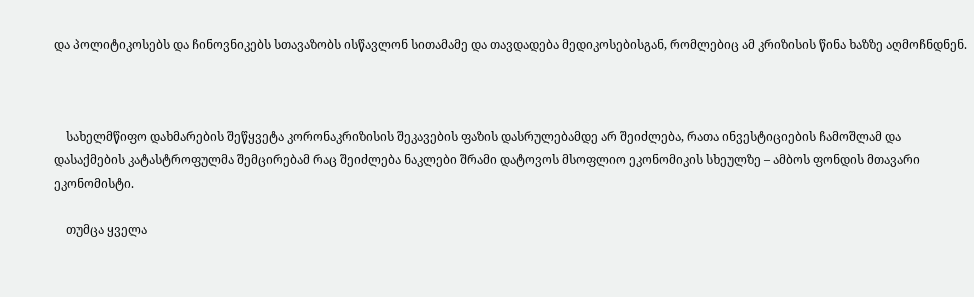და პოლიტიკოსებს და ჩინოვნიკებს სთავაზობს ისწავლონ სითამამე და თავდადება მედიკოსებისგან, რომლებიც ამ კრიზისის წინა ხაზზე აღმოჩნდნენ.



    სახელმწიფო დახმარების შეწყვეტა კორონაკრიზისის შეკავების ფაზის დასრულებამდე არ შეიძლება, რათა ინვესტიციების ჩამოშლამ და დასაქმების კატასტროფულმა შემცირებამ რაც შეიძლება ნაკლები შრამი დატოვოს მსოფლიო ეკონომიკის სხეულზე – ამბოს ფონდის მთავარი ეკონომისტი.

    თუმცა ყველა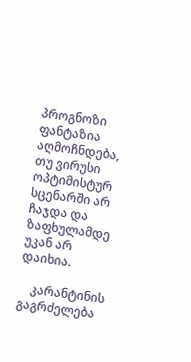პროგნოზი ფანტაზია აღმოჩნდება, თუ ვირუსი ოპტიმისტურ სცენარში არ ჩაჯდა და ზაფხულამდე უკან არ დაიხია.

    კარანტინის გაგრძელება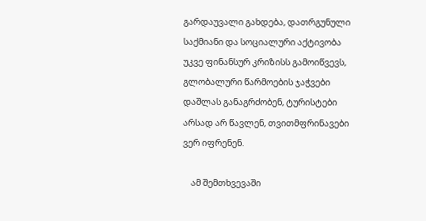გარდაუვალი გახდება, დათრგუნული საქმიანი და სოციალური აქტივობა უკვე ფინანსურ კრიზისს გამოიწვევს, გლობალური წარმოების ჯაჭვები დაშლას განაგრძობენ, ტურისტები არსად არ წავლენ, თვითმფრინავები ვერ იფრენენ.

    ამ შემთხვევაში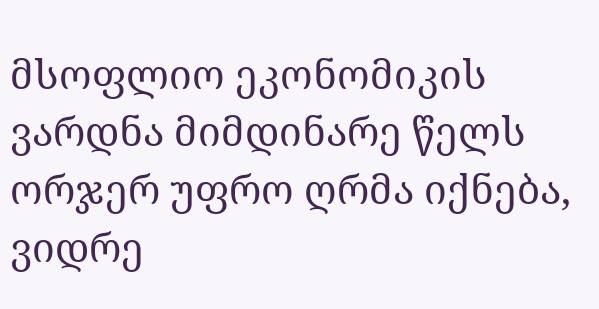მსოფლიო ეკონომიკის ვარდნა მიმდინარე წელს ორჯერ უფრო ღრმა იქნება, ვიდრე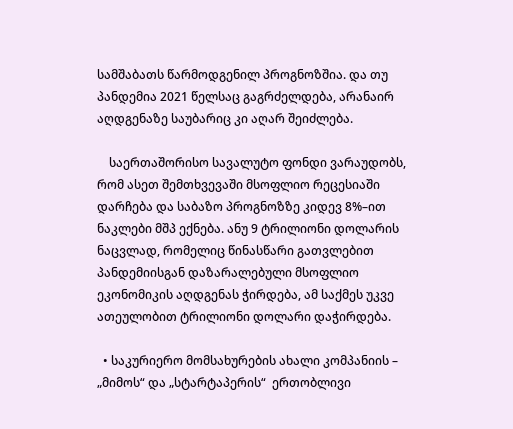სამშაბათს წარმოდგენილ პროგნოზშია. და თუ პანდემია 2021 წელსაც გაგრძელდება, არანაირ აღდგენაზე საუბარიც კი აღარ შეიძლება.

    საერთაშორისო სავალუტო ფონდი ვარაუდობს, რომ ასეთ შემთხვევაში მსოფლიო რეცესიაში დარჩება და საბაზო პროგნოზზე კიდევ 8%–ით ნაკლები მშპ ექნება. ანუ 9 ტრილიონი დოლარის ნაცვლად, რომელიც წინასწარი გათვლებით პანდემიისგან დაზარალებული მსოფლიო ეკონომიკის აღდგენას ჭირდება, ამ საქმეს უკვე ათეულობით ტრილიონი დოლარი დაჭირდება.

  • საკურიერო მომსახურების ახალი კომპანიის –   „მიმოს“ და „სტარტაპერის“  ერთობლივი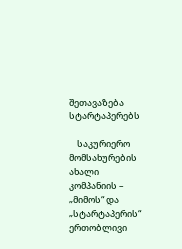შეთავაზება სტარტაპერებს

    საკურიერო მომსახურების ახალი კომპანიის – „მიმოს“ და „სტარტაპერის“ ერთობლივი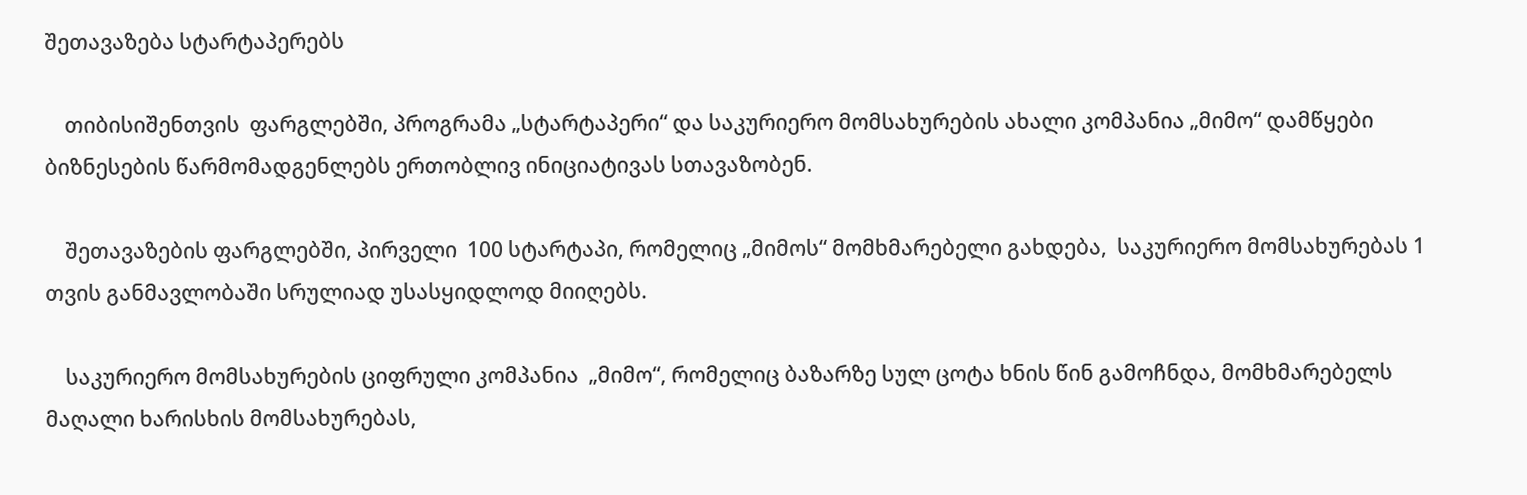შეთავაზება სტარტაპერებს

    თიბისიშენთვის  ფარგლებში, პროგრამა „სტარტაპერი“ და საკურიერო მომსახურების ახალი კომპანია „მიმო“ დამწყები ბიზნესების წარმომადგენლებს ერთობლივ ინიციატივას სთავაზობენ.

    შეთავაზების ფარგლებში, პირველი  100 სტარტაპი, რომელიც „მიმოს“ მომხმარებელი გახდება,  საკურიერო მომსახურებას 1 თვის განმავლობაში სრულიად უსასყიდლოდ მიიღებს.

    საკურიერო მომსახურების ციფრული კომპანია  „მიმო“, რომელიც ბაზარზე სულ ცოტა ხნის წინ გამოჩნდა, მომხმარებელს მაღალი ხარისხის მომსახურებას,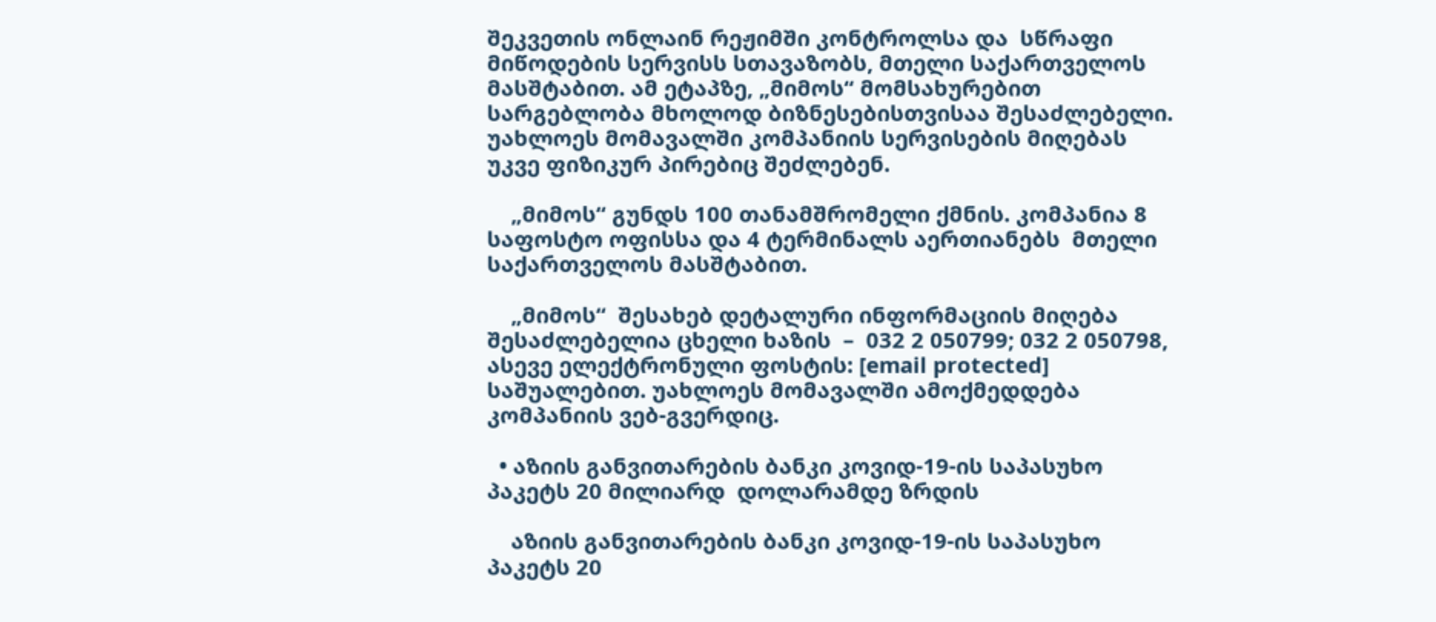შეკვეთის ონლაინ რეჟიმში კონტროლსა და  სწრაფი მიწოდების სერვისს სთავაზობს, მთელი საქართველოს მასშტაბით. ამ ეტაპზე, „მიმოს“ მომსახურებით სარგებლობა მხოლოდ ბიზნესებისთვისაა შესაძლებელი. უახლოეს მომავალში კომპანიის სერვისების მიღებას უკვე ფიზიკურ პირებიც შეძლებენ.

    „მიმოს“ გუნდს 100 თანამშრომელი ქმნის. კომპანია 8 საფოსტო ოფისსა და 4 ტერმინალს აერთიანებს  მთელი საქართველოს მასშტაბით.

    „მიმოს“  შესახებ დეტალური ინფორმაციის მიღება შესაძლებელია ცხელი ხაზის  –  032 2 050799; 032 2 050798,  ასევე ელექტრონული ფოსტის: [email protected] საშუალებით. უახლოეს მომავალში ამოქმედდება კომპანიის ვებ-გვერდიც.

  • აზიის განვითარების ბანკი კოვიდ-19-ის საპასუხო პაკეტს 20 მილიარდ  დოლარამდე ზრდის

    აზიის განვითარების ბანკი კოვიდ-19-ის საპასუხო პაკეტს 20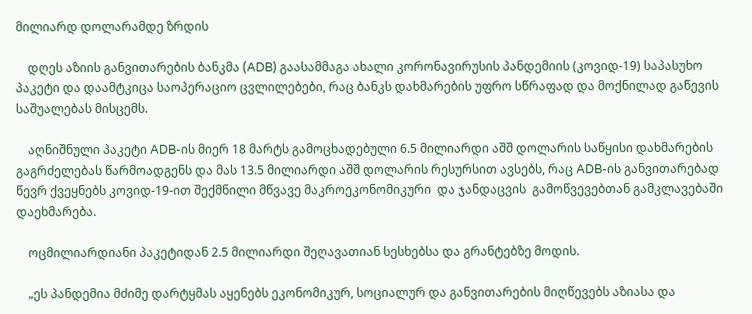მილიარდ დოლარამდე ზრდის

    დღეს აზიის განვითარების ბანკმა (ADB) გაასამმაგა ახალი კორონავირუსის პანდემიის (კოვიდ-19) საპასუხო პაკეტი და დაამტკიცა საოპერაციო ცვლილებები, რაც ბანკს დახმარების უფრო სწრაფად და მოქნილად გაწევის საშუალებას მისცემს.

    აღნიშნული პაკეტი ADB-ის მიერ 18 მარტს გამოცხადებული 6.5 მილიარდი აშშ დოლარის საწყისი დახმარების გაგრძელებას წარმოადგენს და მას 13.5 მილიარდი აშშ დოლარის რესურსით ავსებს, რაც ADB-ის განვითარებად წევრ ქვეყნებს კოვიდ-19-ით შექმნილი მწვავე მაკროეკონომიკური  და ჯანდაცვის  გამოწვევებთან გამკლავებაში დაეხმარება.

    ოცმილიარდიანი პაკეტიდან 2.5 მილიარდი შეღავათიან სესხებსა და გრანტებზე მოდის.

    „ეს პანდემია მძიმე დარტყმას აყენებს ეკონომიკურ, სოციალურ და განვითარების მიღწევებს აზიასა და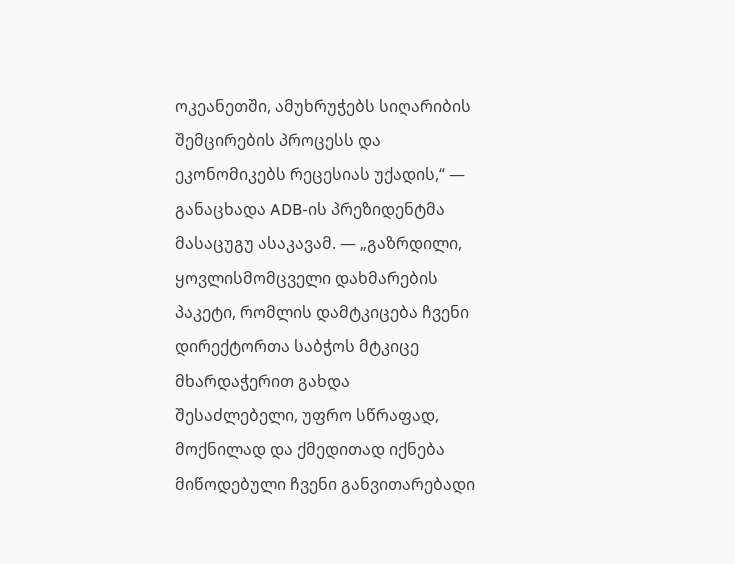ოკეანეთში, ამუხრუჭებს სიღარიბის შემცირების პროცესს და ეკონომიკებს რეცესიას უქადის,“ — განაცხადა ADB-ის პრეზიდენტმა მასაცუგუ ასაკავამ. — „გაზრდილი, ყოვლისმომცველი დახმარების პაკეტი, რომლის დამტკიცება ჩვენი დირექტორთა საბჭოს მტკიცე მხარდაჭერით გახდა შესაძლებელი, უფრო სწრაფად, მოქნილად და ქმედითად იქნება მიწოდებული ჩვენი განვითარებადი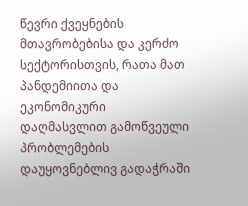წევრი ქვეყნების მთავრობებისა და კერძო სექტორისთვის, რათა მათ პანდემიითა და ეკონომიკური დაღმასვლით გამოწვეული პრობლემების დაუყოვნებლივ გადაჭრაში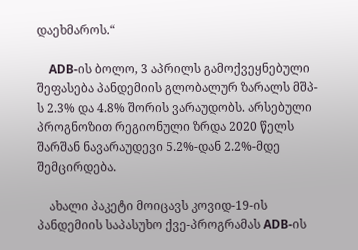დაეხმაროს.“

    ADB-ის ბოლო, 3 აპრილს გამოქვეყნებული შეფასება პანდემიის გლობალურ ზარალს მშპ-ს 2.3% და 4.8% შორის ვარაუდობს. არსებული პროგნოზით რეგიონული ზრდა 2020 წელს შარშან ნავარაუდევი 5.2%-დან 2.2%-მდე შემცირდება.

    ახალი პაკეტი მოიცავს კოვიდ-19-ის პანდემიის საპასუხო ქვე-პროგრამას ADB-ის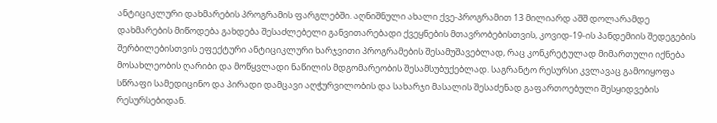ანტიციკლური დახმარების პროგრამის ფარგლებში. აღნიშნული ახალი ქვე-პროგრამით 13 მილიარდ აშშ დოლარამდე დახმარების მიწოდება გახდება შესაძლებელი განვითარებადი ქვეყნების მთავრობებისთვის, კოვიდ-19-ის პანდემიის შედეგების შერბილებისთვის ეფექტური ანტიციკლური ხარჯვითი პროგრამების შესამუშავებლად, რაც კონკრეტულად მიმართული იქნება მოსახლეობის ღარიბი და მოწყვლადი ნაწილის მდგომარეობის შესამსუბუქებლად. საგრანტო რესურსი კვლავაც გამოიყოფა სწრაფი სამედიცინო და პირადი დამცავი აღჭურვილობის და სახარჯი მასალის შესაძენად გაფართოებული შესყიდვების რესურსებიდან.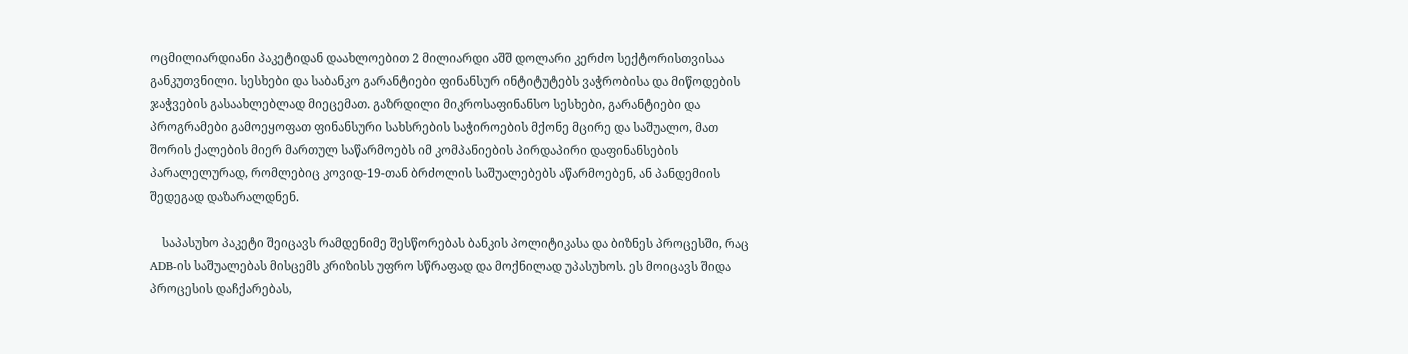ოცმილიარდიანი პაკეტიდან დაახლოებით 2 მილიარდი აშშ დოლარი კერძო სექტორისთვისაა განკუთვნილი. სესხები და საბანკო გარანტიები ფინანსურ ინტიტუტებს ვაჭრობისა და მიწოდების ჯაჭვების გასაახლებლად მიეცემათ. გაზრდილი მიკროსაფინანსო სესხები, გარანტიები და პროგრამები გამოეყოფათ ფინანსური სახსრების საჭიროების მქონე მცირე და საშუალო, მათ შორის ქალების მიერ მართულ საწარმოებს იმ კომპანიების პირდაპირი დაფინანსების პარალელურად, რომლებიც კოვიდ-19-თან ბრძოლის საშუალებებს აწარმოებენ, ან პანდემიის შედეგად დაზარალდნენ.

    საპასუხო პაკეტი შეიცავს რამდენიმე შესწორებას ბანკის პოლიტიკასა და ბიზნეს პროცესში, რაც ADB-ის საშუალებას მისცემს კრიზისს უფრო სწრაფად და მოქნილად უპასუხოს. ეს მოიცავს შიდა პროცესის დაჩქარებას,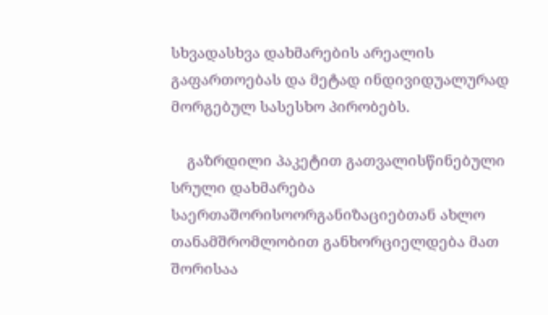სხვადასხვა დახმარების არეალის გაფართოებას და მეტად ინდივიდუალურად მორგებულ სასესხო პირობებს.

    გაზრდილი პაკეტით გათვალისწინებული სრული დახმარება საერთაშორისოორგანიზაციებთან ახლო თანამშრომლობით განხორციელდება მათ შორისაა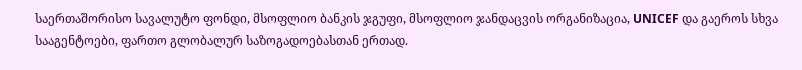საერთაშორისო სავალუტო ფონდი, მსოფლიო ბანკის ჯგუფი, მსოფლიო ჯანდაცვის ორგანიზაცია, UNICEF და გაეროს სხვა სააგენტოები, ფართო გლობალურ საზოგადოებასთან ერთად.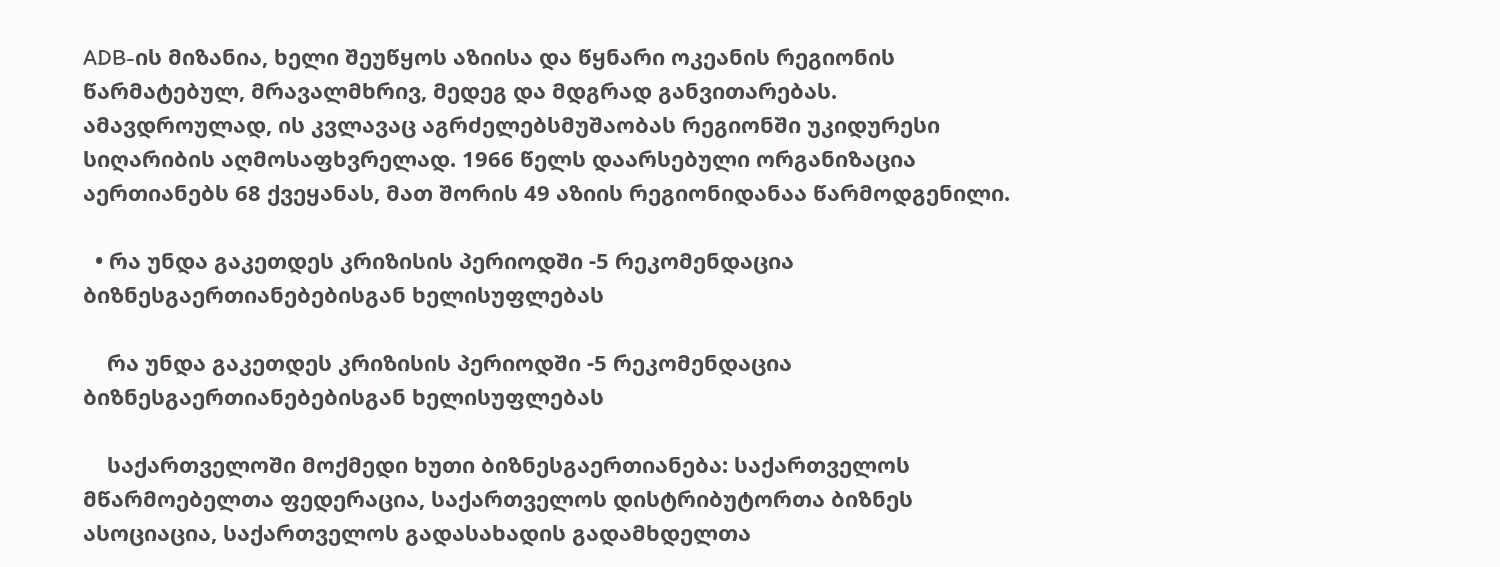ADB-ის მიზანია, ხელი შეუწყოს აზიისა და წყნარი ოკეანის რეგიონის წარმატებულ, მრავალმხრივ, მედეგ და მდგრად განვითარებას. ამავდროულად, ის კვლავაც აგრძელებსმუშაობას რეგიონში უკიდურესი სიღარიბის აღმოსაფხვრელად. 1966 წელს დაარსებული ორგანიზაცია აერთიანებს 68 ქვეყანას, მათ შორის 49 აზიის რეგიონიდანაა წარმოდგენილი.

  • რა უნდა გაკეთდეს კრიზისის პერიოდში -5 რეკომენდაცია ბიზნესგაერთიანებებისგან ხელისუფლებას

    რა უნდა გაკეთდეს კრიზისის პერიოდში -5 რეკომენდაცია ბიზნესგაერთიანებებისგან ხელისუფლებას

    საქართველოში მოქმედი ხუთი ბიზნესგაერთიანება: საქართველოს მწარმოებელთა ფედერაცია, საქართველოს დისტრიბუტორთა ბიზნეს ასოციაცია, საქართველოს გადასახადის გადამხდელთა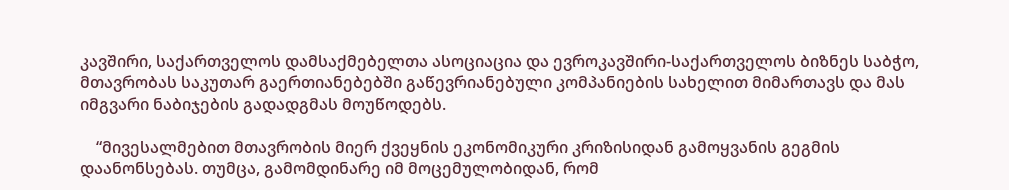კავშირი, საქართველოს დამსაქმებელთა ასოციაცია და ევროკავშირი-საქართველოს ბიზნეს საბჭო, მთავრობას საკუთარ გაერთიანებებში გაწევრიანებული კომპანიების სახელით მიმართავს და მას იმგვარი ნაბიჯების გადადგმას მოუწოდებს.

    “მივესალმებით მთავრობის მიერ ქვეყნის ეკონომიკური კრიზისიდან გამოყვანის გეგმის დაანონსებას. თუმცა, გამომდინარე იმ მოცემულობიდან, რომ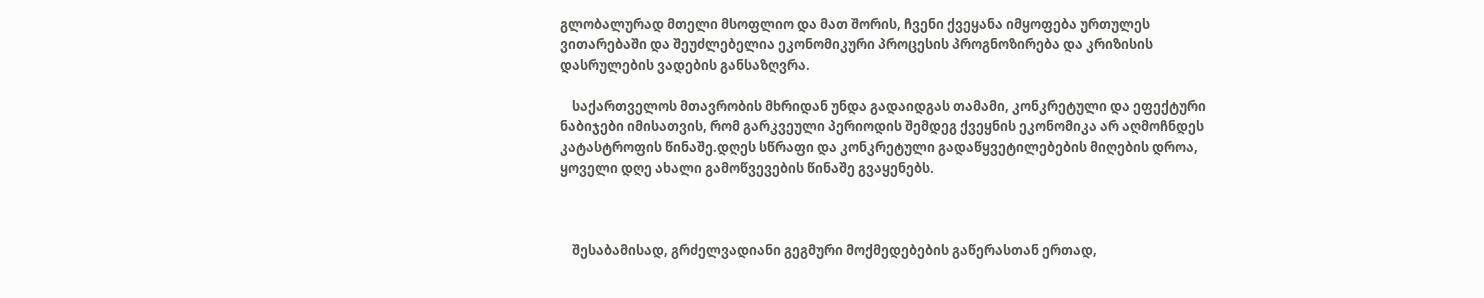გლობალურად მთელი მსოფლიო და მათ შორის, ჩვენი ქვეყანა იმყოფება ურთულეს ვითარებაში და შეუძლებელია ეკონომიკური პროცესის პროგნოზირება და კრიზისის დასრულების ვადების განსაზღვრა.

    საქართველოს მთავრობის მხრიდან უნდა გადაიდგას თამამი, კონკრეტული და ეფექტური ნაბიჯები იმისათვის, რომ გარკვეული პერიოდის შემდეგ ქვეყნის ეკონომიკა არ აღმოჩნდეს კატასტროფის წინაშე.დღეს სწრაფი და კონკრეტული გადაწყვეტილებების მიღების დროა, ყოველი დღე ახალი გამოწვევების წინაშე გვაყენებს.



    შესაბამისად, გრძელვადიანი გეგმური მოქმედებების გაწერასთან ერთად,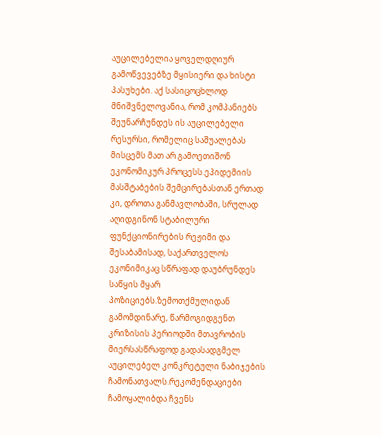აუცილებელია ყოველდღიურ გამოწვევებზე მყისიერი და ხისტი პასუხები. აქ სასიცოცხლოდ მნიშვნელოვანია, რომ კომპანიებს შეუნარჩუნდეს ის აუცილებელი რესურსი, რომელიც საშუალებას მისცემს მათ არ გამოეთიშონ ეკონომიკურ პროცესს.ეპიდემიის მასშტაბების შემცირებასთან ერთად კი, დროთა განმავლობაში, სრულად აღიდგინონ სტაბილური ფუნქციონირების რეჟიმი და შესაბამისად, საქართველოს ეკონიმიკაც სწრაფად დაუბრუნდეს საწყის მყარ პოზიციებს.ზემოთქმულიდან გამომდინარე, წარმოგიდგენთ კრიზისის პერიოდში მთავრობის მიერსასწრაფოდ გადასადგმელ აუცილებელ კონკრეტული ნაბიჯების ჩამონათვალს.რეკომენდაციები ჩამოყალიბდა ჩვენს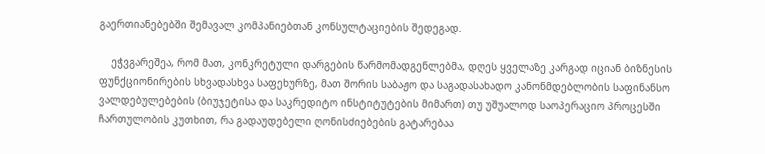გაერთიანებებში შემავალ კომპანიებთან კონსულტაციების შედეგად.

    ეჭვგარეშეა, რომ მათ, კონკრეტული დარგების წარმომადგენლებმა, დღეს ყველაზე კარგად იციან ბიზნესის ფუნქციონირების სხვადასხვა საფეხურზე, მათ შორის საბაჟო და საგადასახადო კანონმდებლობის საფინანსო ვალდებულებების (ბიუჯეტისა და საკრედიტო ინსტიტუტების მიმართ) თუ უშუალოდ საოპერაციო პროცესში ჩართულობის კუთხით, რა გადაუდებელი ღონისძიებების გატარებაა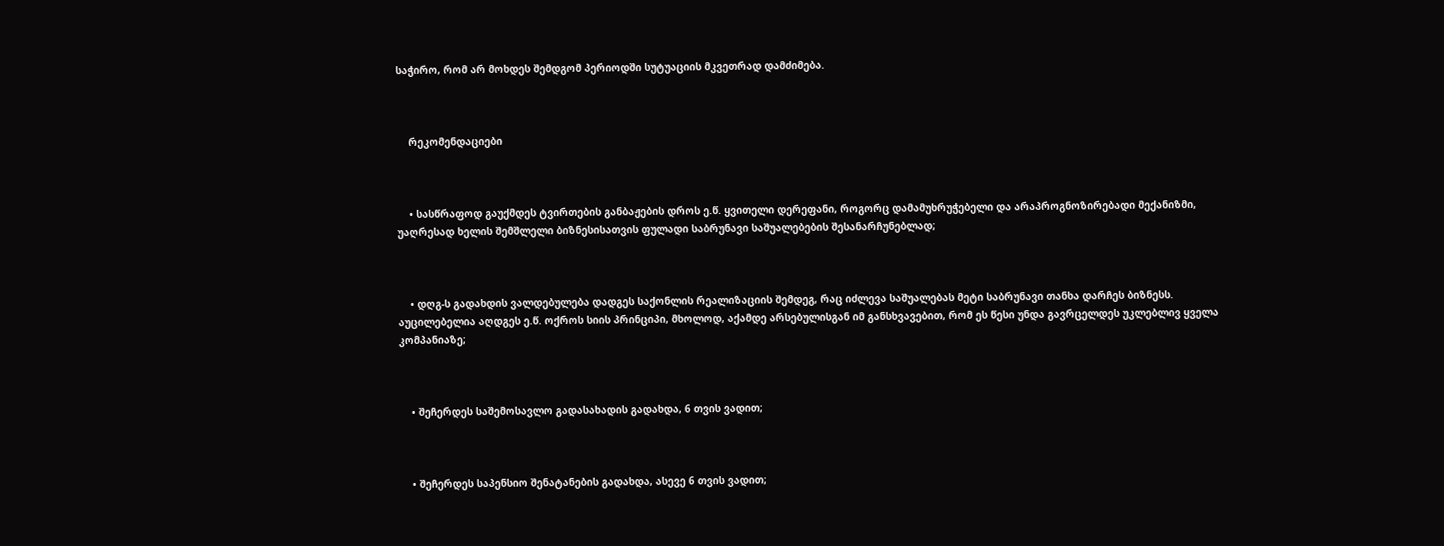საჭირო, რომ არ მოხდეს შემდგომ პერიოდში სუტუაციის მკვეთრად დამძიმება.



    რეკომენდაციები



    • სასწრაფოდ გაუქმდეს ტვირთების განბაჟების დროს ე.წ. ყვითელი დერეფანი, როგორც დამამუხრუჭებელი და არაპროგნოზირებადი მექანიზმი, უაღრესად ხელის შემშლელი ბიზნესისათვის ფულადი საბრუნავი საშუალებების შესანარჩუნებლად;



    • დღგ-ს გადახდის ვალდებულება დადგეს საქონლის რეალიზაციის შემდეგ, რაც იძლევა საშუალებას მეტი საბრუნავი თანხა დარჩეს ბიზნესს. აუცილებელია აღდგეს ე.წ. ოქროს სიის პრინციპი, მხოლოდ, აქამდე არსებულისგან იმ განსხვავებით, რომ ეს წესი უნდა გავრცელდეს უკლებლივ ყველა კომპანიაზე;



    • შეჩერდეს საშემოსავლო გადასახადის გადახდა, 6 თვის ვადით;



    • შეჩერდეს საპენსიო შენატანების გადახდა, ასევე 6 თვის ვადით;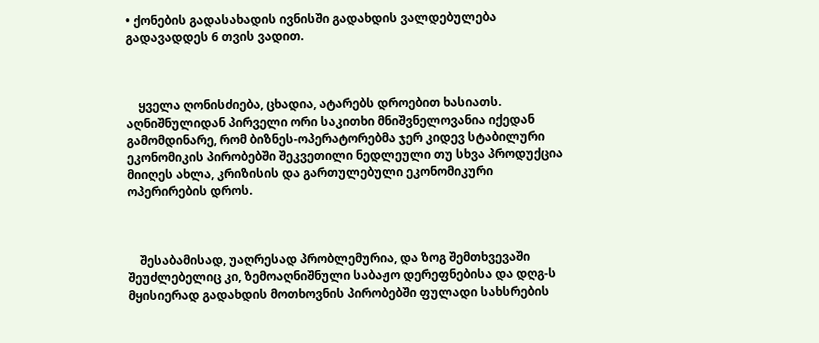• ქონების გადასახადის ივნისში გადახდის ვალდებულება გადავადდეს 6 თვის ვადით.



    ყველა ღონისძიება, ცხადია, ატარებს დროებით ხასიათს. აღნიშნულიდან პირველი ორი საკითხი მნიშვნელოვანია იქედან გამომდინარე, რომ ბიზნეს-ოპერატორებმა ჯერ კიდევ სტაბილური ეკონომიკის პირობებში შეკვეთილი ნედლეული თუ სხვა პროდუქცია მიიღეს ახლა, კრიზისის და გართულებული ეკონომიკური ოპერირების დროს.



    შესაბამისად, უაღრესად პრობლემურია, და ზოგ შემთხვევაში შეუძლებელიც კი, ზემოაღნიშნული საბაჟო დერეფნებისა და დღგ-ს მყისიერად გადახდის მოთხოვნის პირობებში ფულადი სახსრების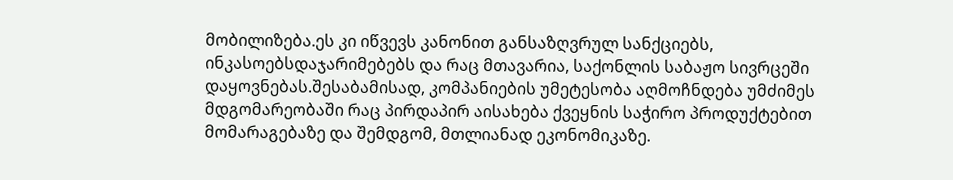მობილიზება.ეს კი იწვევს კანონით განსაზღვრულ სანქციებს, ინკასოებსდაჯარიმებებს და რაც მთავარია, საქონლის საბაჟო სივრცეში დაყოვნებას.შესაბამისად, კომპანიების უმეტესობა აღმოჩნდება უმძიმეს მდგომარეობაში რაც პირდაპირ აისახება ქვეყნის საჭირო პროდუქტებით მომარაგებაზე და შემდგომ, მთლიანად ეკონომიკაზე.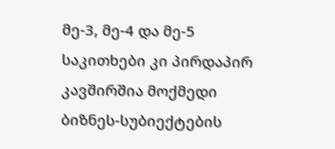მე-3, მე-4 და მე-5 საკითხები კი პირდაპირ კავშირშია მოქმედი ბიზნეს-სუბიექტების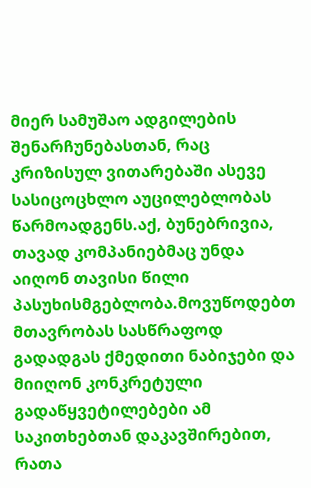მიერ სამუშაო ადგილების შენარჩუნებასთან, რაც კრიზისულ ვითარებაში ასევე სასიცოცხლო აუცილებლობას წარმოადგენს.აქ, ბუნებრივია, თავად კომპანიებმაც უნდა აიღონ თავისი წილი პასუხისმგებლობა.მოვუწოდებთ მთავრობას სასწრაფოდ გადადგას ქმედითი ნაბიჯები და მიიღონ კონკრეტული გადაწყვეტილებები ამ საკითხებთან დაკავშირებით, რათა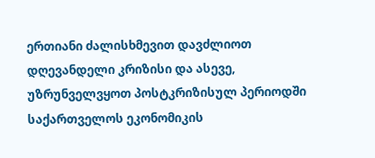ერთიანი ძალისხმევით დავძლიოთ დღევანდელი კრიზისი და ასევე, უზრუნველვყოთ პოსტკრიზისულ პერიოდში საქართველოს ეკონომიკის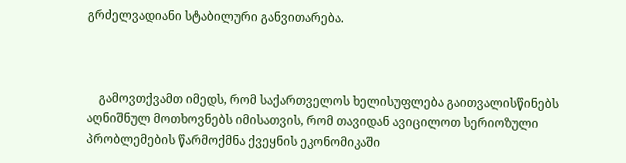გრძელვადიანი სტაბილური განვითარება.



    გამოვთქვამთ იმედს, რომ საქართველოს ხელისუფლება გაითვალისწინებს აღნიშნულ მოთხოვნებს იმისათვის, რომ თავიდან ავიცილოთ სერიოზული პრობლემების წარმოქმნა ქვეყნის ეკონომიკაში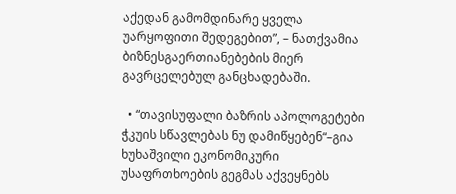აქედან გამომდინარე ყველა უარყოფითი შედეგებით”, – ნათქვამია ბიზნესგაერთიანებების მიერ გავრცელებულ განცხადებაში.

  • “თავისუფალი ბაზრის აპოლოგეტები ჭკუის სწავლებას ნუ დამიწყებენ“–გია ხუხაშვილი ეკონომიკური უსაფრთხოების გეგმას აქვეყნებს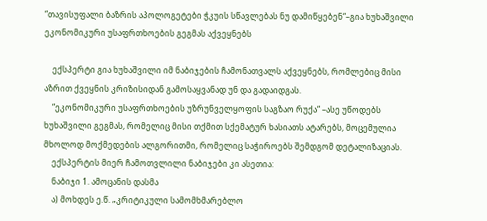“თავისუფალი ბაზრის აპოლოგეტები ჭკუის სწავლებას ნუ დამიწყებენ“–გია ხუხაშვილი ეკონომიკური უსაფრთხოების გეგმას აქვეყნებს

    ექსპერტი გია ხუხაშვილი იმ ნაბიჯების ჩამონათვალს აქვეყნებს, რომლებიც მისი აზრით ქვეყნის კრიზისიდან გამოსაყვანად უნ და გადაიდგას.
    “ეკონომიკური უსაფრთხოების უზრუნველყოფის საგზაო რუქა“ –ასე უწოდებს ხუხაშვილი გეგმას, რომელიც მისი თქმით სქემატურ ხასიათს ატარებს, მოცემულია მხოლოდ მოქმედების ალგორითმი, რომელიც საჭიროებს შემდგომ დეტალიზაციას.
    ექსპერტის მიერ ჩამოთვლილი ნაბიჯები კი ასეთია:
    ნაბიჯი 1. ამოცანის დასმა
    ა) მოხდეს ე.წ. „კრიტიკული სამომხმარებლო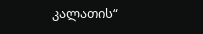კალათის“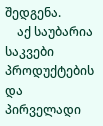შედგენა.
    აქ საუბარია საკვები პროდუქტების და პირველადი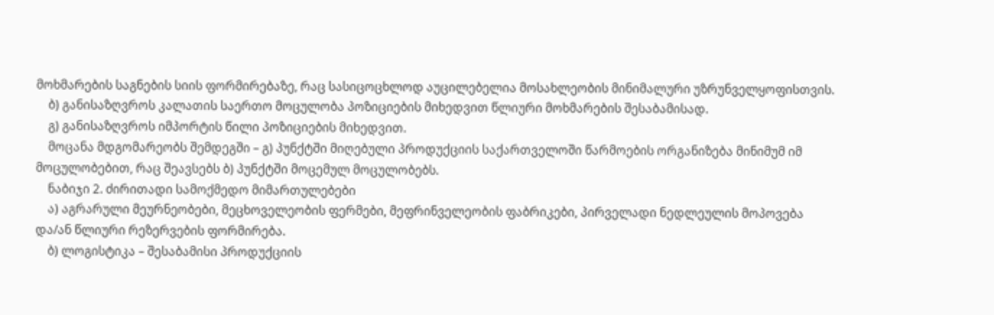მოხმარების საგნების სიის ფორმირებაზე, რაც სასიცოცხლოდ აუცილებელია მოსახლეობის მინიმალური უზრუნველყოფისთვის.
    ბ) განისაზღვროს კალათის საერთო მოცულობა პოზიციების მიხედვით წლიური მოხმარების შესაბამისად.
    გ) განისაზღვროს იმპორტის წილი პოზიციების მიხედვით.
    მოცანა მდგომარეობს შემდეგში – გ) პუნქტში მიღებული პროდუქციის საქართველოში წარმოების ორგანიზება მინიმუმ იმ მოცულობებით, რაც შეავსებს ბ) პუნქტში მოცემულ მოცულობებს.
    ნაბიჯი 2. ძირითადი სამოქმედო მიმართულებები
    ა) აგრარული მეურნეობები, მეცხოველეობის ფერმები, მეფრინველეობის ფაბრიკები, პირველადი ნედლეულის მოპოვება და/ან წლიური რეზერვების ფორმირება.
    ბ) ლოგისტიკა – შესაბამისი პროდუქციის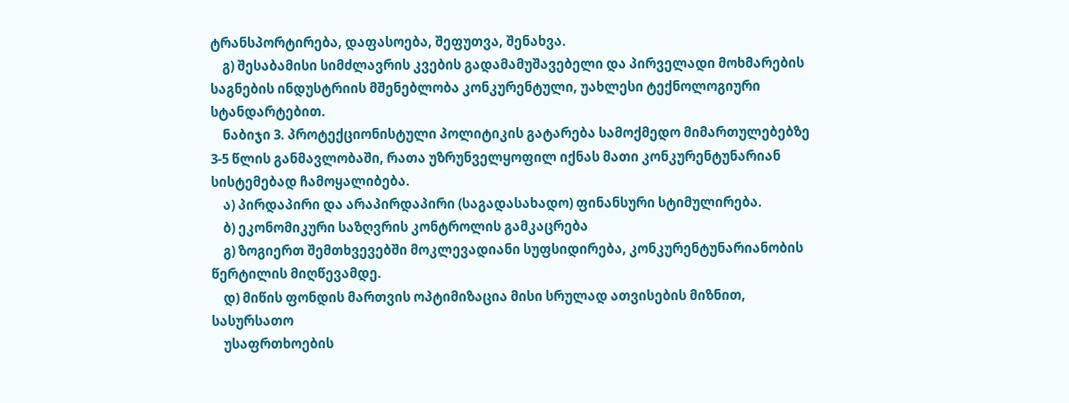ტრანსპორტირება, დაფასოება, შეფუთვა, შენახვა.
    გ) შესაბამისი სიმძლავრის კვების გადამამუშავებელი და პირველადი მოხმარების საგნების ინდუსტრიის მშენებლობა კონკურენტული, უახლესი ტექნოლოგიური სტანდარტებით.
    ნაბიჯი 3. პროტექციონისტული პოლიტიკის გატარება სამოქმედო მიმართულებებზე 3-5 წლის განმავლობაში, რათა უზრუნველყოფილ იქნას მათი კონკურენტუნარიან სისტემებად ჩამოყალიბება.
    ა) პირდაპირი და არაპირდაპირი (საგადასახადო) ფინანსური სტიმულირება.
    ბ) ეკონომიკური საზღვრის კონტროლის გამკაცრება
    გ) ზოგიერთ შემთხვევებში მოკლევადიანი სუფსიდირება, კონკურენტუნარიანობის წერტილის მიღწევამდე.
    დ) მიწის ფონდის მართვის ოპტიმიზაცია მისი სრულად ათვისების მიზნით, სასურსათო
    უსაფრთხოების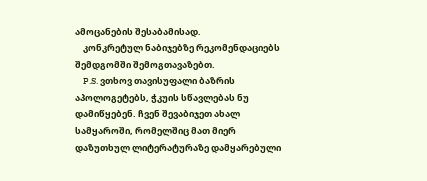ამოცანების შესაბამისად.
    კონკრეტულ ნაბიჯებზე რეკომენდაციებს შემდგომში შემოგთავაზებთ.
    P.S. ვთხოვ თავისუფალი ბაზრის აპოლოგეტებს, ჭკუის სწავლებას ნუ დამიწყებენ. ჩვენ შევაბიჯეთ ახალ სამყაროში, რომელშიც მათ მიერ დაზუთხულ ლიტერატურაზე დამყარებული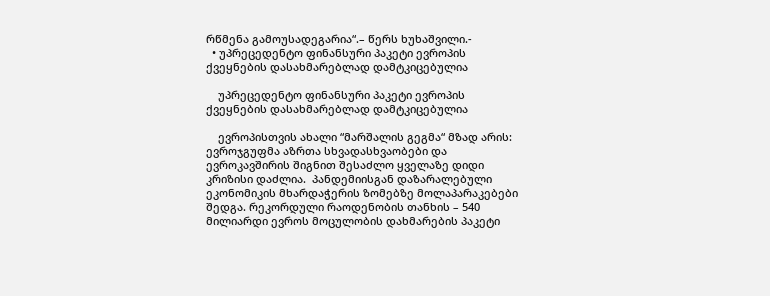რწმენა გამოუსადეგარია“.– წერს ხუხაშვილი.-
  • უპრეცედენტო ფინანსური პაკეტი ევროპის ქვეყნების დასახმარებლად დამტკიცებულია

    უპრეცედენტო ფინანსური პაკეტი ევროპის ქვეყნების დასახმარებლად დამტკიცებულია

    ევროპისთვის ახალი “მარშალის გეგმა“ მზად არის: ევროჯგუფმა აზრთა სხვადასხვაობები და ევროკავშირის შიგნით შესაძლო ყველაზე დიდი კრიზისი დაძლია.  პანდემიისგან დაზარალებული ეკონომიკის მხარდაჭერის ზომებზე მოლაპარაკებები შედგა. რეკორდული რაოდენობის თანხის – 540 მილიარდი ევროს მოცულობის დახმარების პაკეტი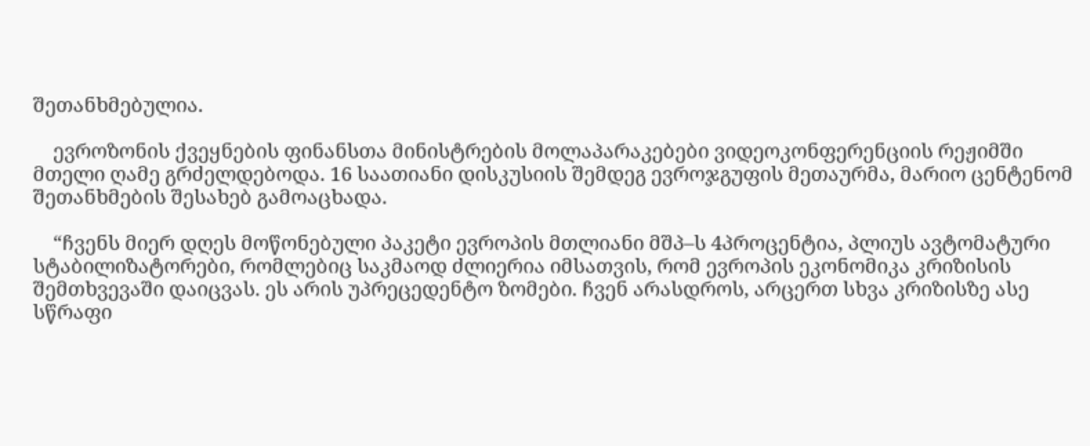შეთანხმებულია.

    ევროზონის ქვეყნების ფინანსთა მინისტრების მოლაპარაკებები ვიდეოკონფერენციის რეჟიმში მთელი ღამე გრძელდებოდა. 16 საათიანი დისკუსიის შემდეგ ევროჯგუფის მეთაურმა, მარიო ცენტენომ შეთანხმების შესახებ გამოაცხადა.

    “ჩვენს მიერ დღეს მოწონებული პაკეტი ევროპის მთლიანი მშპ–ს 4პროცენტია, პლიუს ავტომატური სტაბილიზატორები, რომლებიც საკმაოდ ძლიერია იმსათვის, რომ ევროპის ეკონომიკა კრიზისის შემთხვევაში დაიცვას. ეს არის უპრეცედენტო ზომები. ჩვენ არასდროს, არცერთ სხვა კრიზისზე ასე სწრაფი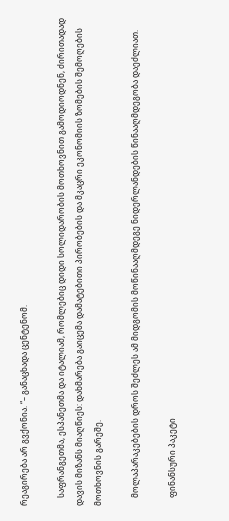რეაგირება არ გვქონია. “– განაცხადა ცენტენომ.

    საფრანგეთმა, ესპანეთმა და იტალიამ, რომლებიც დიდი სოლიდარობის მოთხოვნით გამოდიოდნენ, ძირითადად დავის მიზანს მიაღწიეს: დახმარება გაიცემა დამატებითი პირობების და მკაცრი ეკონომიის ზომების შემოღების მოთხოვნის გარეშე.

    მოლაპარაკებების დროს შეძლეს ამ მიდგომის მოწინააღმდეგე ნიდერლანდების წინააღმდეგობა დაეძლიათ.

    ფინანსური პაკეტი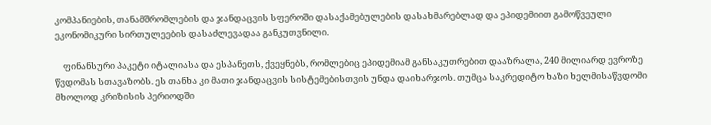კომპანიების, თანამშრომლების და ჯანდაცვის სფეროში დასაქამებულების დასახმარებლად და ეპიდემიით გამოწვეული ეკონომიკური სირთულეების დასაძლევადაა განკუთვნილი.

    ფინანსური პაკეტი იტალიასა და ესპანეთს, ქვეყნებს, რომლებიც ეპიდემიამ განსაკუთრებით დააზრალა, 240 მილიარდ ევროზე წვდომას სთავაზობს. ეს თანხა კი მათი ჯანდაცვის სისტემებისთვის უნდა დაიხარჯოს. თუმცა საკრედიტო ხაზი ხელმისაწვდომი მხოლოდ კრიზისის პერიოდში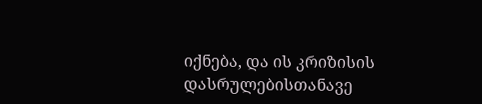იქნება, და ის კრიზისის დასრულებისთანავე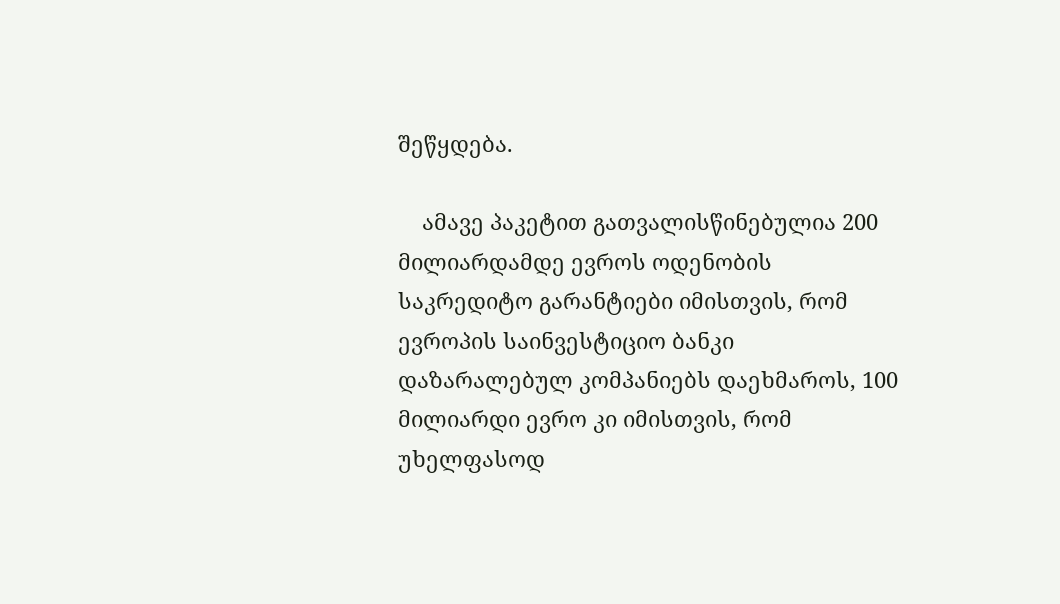შეწყდება.

    ამავე პაკეტით გათვალისწინებულია 200 მილიარდამდე ევროს ოდენობის საკრედიტო გარანტიები იმისთვის, რომ ევროპის საინვესტიციო ბანკი დაზარალებულ კომპანიებს დაეხმაროს, 100 მილიარდი ევრო კი იმისთვის, რომ უხელფასოდ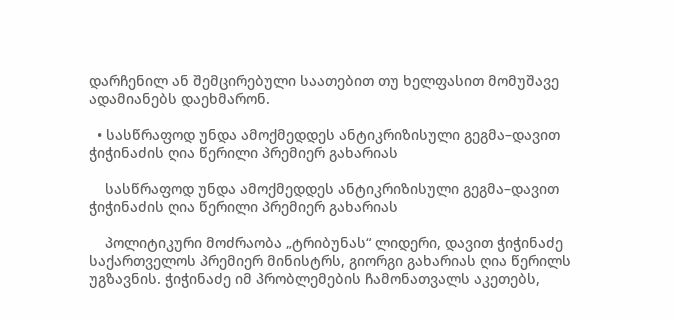დარჩენილ ან შემცირებული საათებით თუ ხელფასით მომუშავე ადამიანებს დაეხმარონ.

  • სასწრაფოდ უნდა ამოქმედდეს ანტიკრიზისული გეგმა–დავით ჭიჭინაძის ღია წერილი პრემიერ გახარიას

    სასწრაფოდ უნდა ამოქმედდეს ანტიკრიზისული გეგმა–დავით ჭიჭინაძის ღია წერილი პრემიერ გახარიას

    პოლიტიკური მოძრაობა „ტრიბუნას“ ლიდერი, დავით ჭიჭინაძე საქართველოს პრემიერ მინისტრს, გიორგი გახარიას ღია წერილს უგზავნის. ჭიჭინაძე იმ პრობლემების ჩამონათვალს აკეთებს,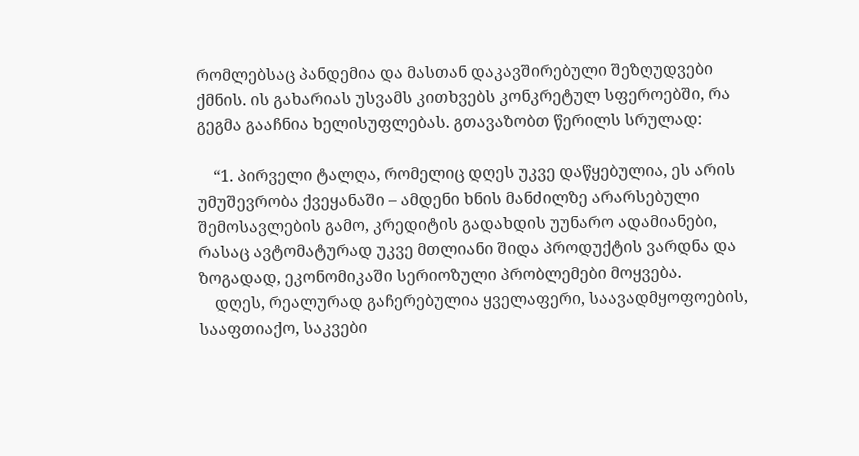რომლებსაც პანდემია და მასთან დაკავშირებული შეზღუდვები ქმნის. ის გახარიას უსვამს კითხვებს კონკრეტულ სფეროებში, რა გეგმა გააჩნია ხელისუფლებას. გთავაზობთ წერილს სრულად:

    “1. პირველი ტალღა, რომელიც დღეს უკვე დაწყებულია, ეს არის უმუშევრობა ქვეყანაში – ამდენი ხნის მანძილზე არარსებული შემოსავლების გამო, კრედიტის გადახდის უუნარო ადამიანები, რასაც ავტომატურად უკვე მთლიანი შიდა პროდუქტის ვარდნა და ზოგადად, ეკონომიკაში სერიოზული პრობლემები მოყვება.
    დღეს, რეალურად გაჩერებულია ყველაფერი, საავადმყოფოების, სააფთიაქო, საკვები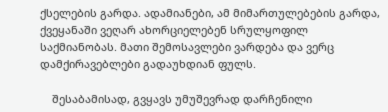ქსელების გარდა. ადამიანები, ამ მიმართულებების გარდა, ქვეყანაში ვეღარ ახორციელებენ სრულყოფილ საქმიანობას. მათი შემოსავლები ვარდება და ვერც დამქირავებლები გადაუხდიან ფულს.

    შესაბამისად, გვყავს უმუშევრად დარჩენილი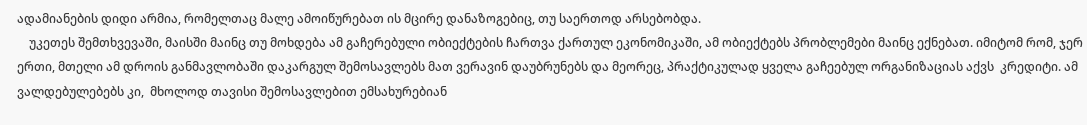ადამიანების დიდი არმია, რომელთაც მალე ამოიწურებათ ის მცირე დანაზოგებიც, თუ საერთოდ არსებობდა.
    უკეთეს შემთხვევაში, მაისში მაინც თუ მოხდება ამ გაჩერებული ობიექტების ჩართვა ქართულ ეკონომიკაში, ამ ობიექტებს პრობლემები მაინც ექნებათ. იმიტომ რომ, ჯერ ერთი, მთელი ამ დროის განმავლობაში დაკარგულ შემოსავლებს მათ ვერავინ დაუბრუნებს და მეორეც, პრაქტიკულად ყველა გაჩეებულ ორგანიზაციას აქვს  კრედიტი. ამ ვალდებულებებს კი,  მხოლოდ თავისი შემოსავლებით ემსახურებიან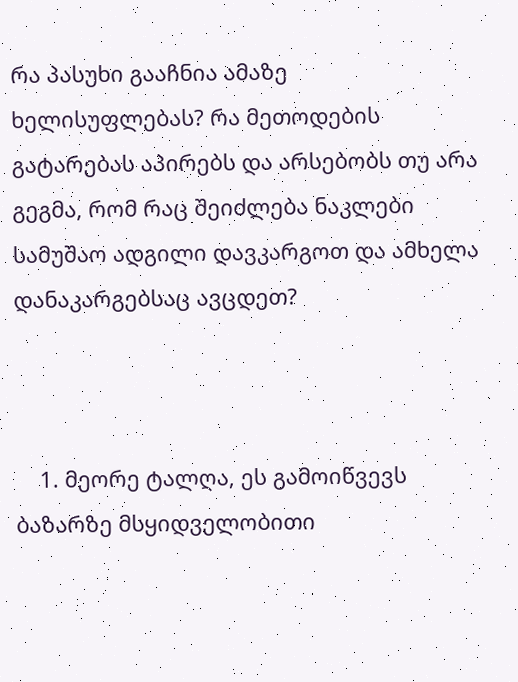რა პასუხი გააჩნია ამაზე ხელისუფლებას? რა მეთოდების გატარებას აპირებს და არსებობს თუ არა გეგმა, რომ რაც შეიძლება ნაკლები სამუშაო ადგილი დავკარგოთ და ამხელა დანაკარგებსაც ავცდეთ?



    1. მეორე ტალღა, ეს გამოიწვევს ბაზარზე მსყიდველობითი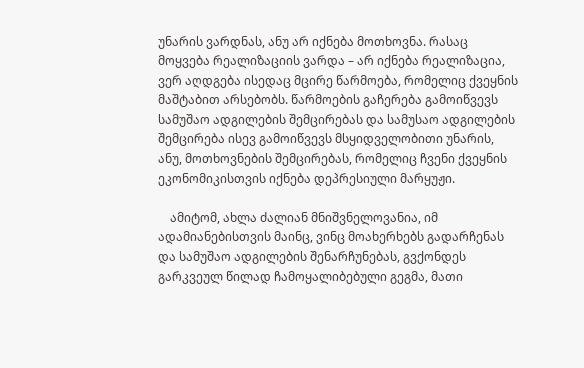უნარის ვარდნას, ანუ არ იქნება მოთხოვნა. რასაც მოყვება რეალიზაციის ვარდა – არ იქნება რეალიზაცია, ვერ აღდგება ისედაც მცირე წარმოება, რომელიც ქვეყნის მაშტაბით არსებობს. წარმოების გაჩერება გამოიწვევს სამუშაო ადგილების შემცირებას და სამუსაო ადგილების შემცირება ისევ გამოიწვევს მსყიდველობითი უნარის, ანუ, მოთხოვნების შემცირებას, რომელიც ჩვენი ქვეყნის ეკონომიკისთვის იქნება დეპრესიული მარყუჟი.

    ამიტომ, ახლა ძალიან მნიშვნელოვანია, იმ ადამიანებისთვის მაინც, ვინც მოახერხებს გადარჩენას და სამუშაო ადგილების შენარჩუნებას, გვქონდეს გარკვეულ წილად ჩამოყალიბებული გეგმა, მათი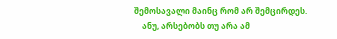შემოსავალი მაინც რომ არ შემცირდეს.
    ანუ, არსებობს თუ არა ამ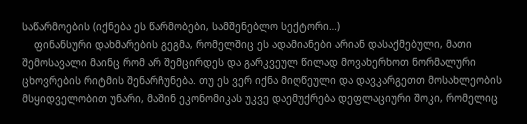საწარმოების (იქნება ეს წარმობები, სამშენებლო სექტორი…)
    ფინანსური დახმარების გეგმა, რომელშიც ეს ადამიანები არიან დასაქმებული, მათი შემოსავალი მაინც რომ არ შემცირდეს და გარკვეულ წილად მოვახერხოთ ნორმალური ცხოვრების რიტმის შენარჩუნება. თუ ეს ვერ იქნა მიღწეული და დავკარგეთთ მოსახლეობის მსყიდველობით უნარი, მაშინ ეკონომიკას უკვე დაემუქრება დეფლაციური შოკი, რომელიც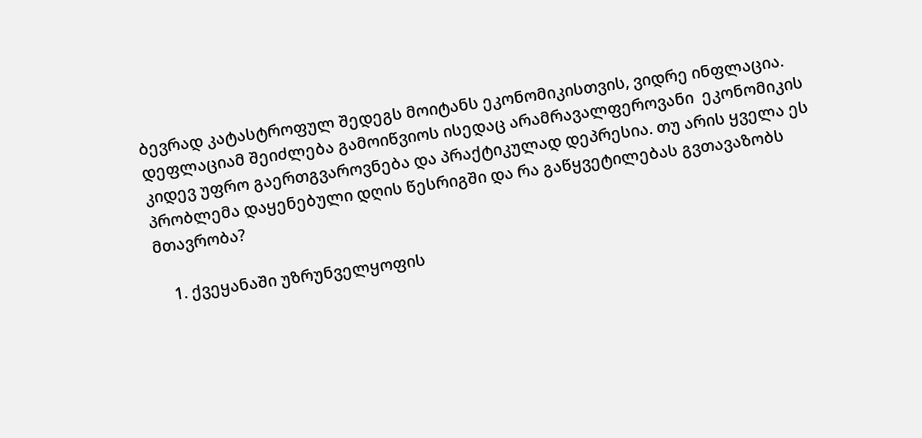ბევრად კატასტროფულ შედეგს მოიტანს ეკონომიკისთვის, ვიდრე ინფლაცია. დეფლაციამ შეიძლება გამოიწვიოს ისედაც არამრავალფეროვანი  ეკონომიკის კიდევ უფრო გაერთგვაროვნება და პრაქტიკულად დეპრესია. თუ არის ყველა ეს პრობლემა დაყენებული დღის წესრიგში და რა გაწყვეტილებას გვთავაზობს მთავრობა?

    1. ქვეყანაში უზრუნველყოფის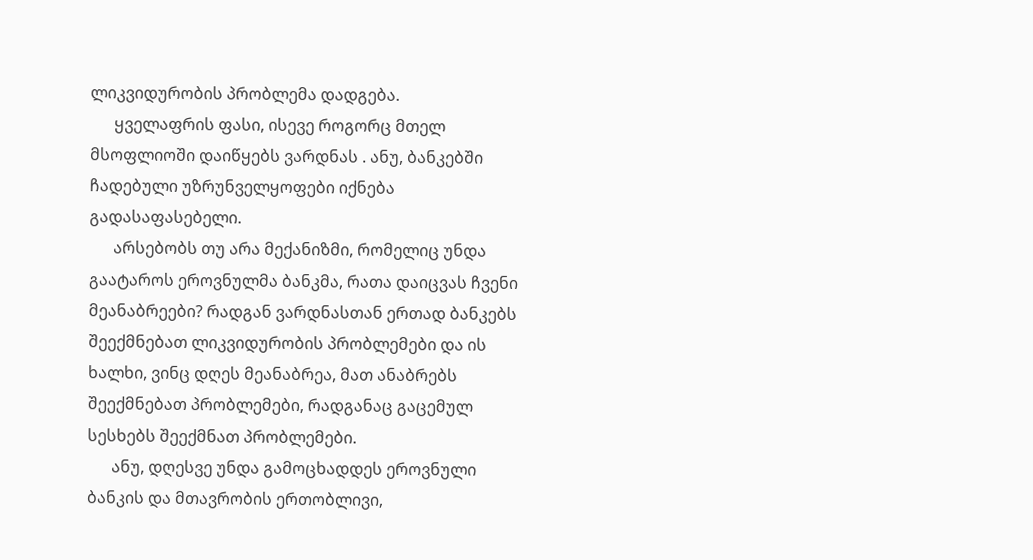ლიკვიდურობის პრობლემა დადგება.
      ყველაფრის ფასი, ისევე როგორც მთელ მსოფლიოში დაიწყებს ვარდნას . ანუ, ბანკებში ჩადებული უზრუნველყოფები იქნება გადასაფასებელი.
      არსებობს თუ არა მექანიზმი, რომელიც უნდა გაატაროს ეროვნულმა ბანკმა, რათა დაიცვას ჩვენი მეანაბრეები? რადგან ვარდნასთან ერთად ბანკებს შეექმნებათ ლიკვიდურობის პრობლემები და ის ხალხი, ვინც დღეს მეანაბრეა, მათ ანაბრებს შეექმნებათ პრობლემები, რადგანაც გაცემულ სესხებს შეექმნათ პრობლემები.
      ანუ, დღესვე უნდა გამოცხადდეს ეროვნული ბანკის და მთავრობის ერთობლივი,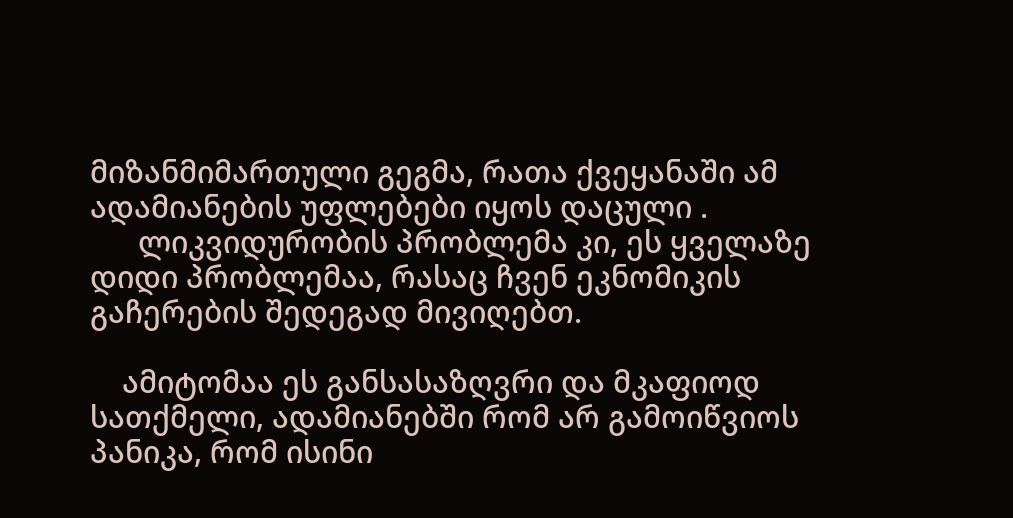მიზანმიმართული გეგმა, რათა ქვეყანაში ამ ადამიანების უფლებები იყოს დაცული .
      ლიკვიდურობის პრობლემა კი, ეს ყველაზე დიდი პრობლემაა, რასაც ჩვენ ეკნომიკის გაჩერების შედეგად მივიღებთ.

    ამიტომაა ეს განსასაზღვრი და მკაფიოდ სათქმელი, ადამიანებში რომ არ გამოიწვიოს პანიკა, რომ ისინი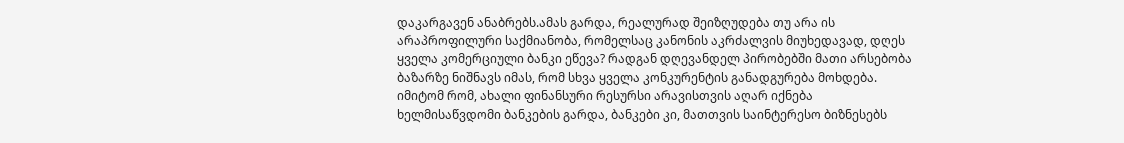დაკარგავენ ანაბრებს.ამას გარდა, რეალურად შეიზღუდება თუ არა ის არაპროფილური საქმიანობა, რომელსაც კანონის აკრძალვის მიუხედავად, დღეს ყველა კომერციული ბანკი ეწევა? რადგან დღევანდელ პირობებში მათი არსებობა ბაზარზე ნიშნავს იმას, რომ სხვა ყველა კონკურენტის განადგურება მოხდება. იმიტომ რომ, ახალი ფინანსური რესურსი არავისთვის აღარ იქნება ხელმისაწვდომი ბანკების გარდა, ბანკები კი, მათთვის საინტერესო ბიზნესებს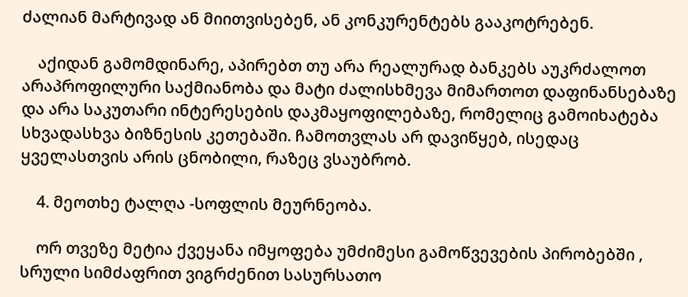ძალიან მარტივად ან მიითვისებენ, ან კონკურენტებს გააკოტრებენ.

    აქიდან გამომდინარე, აპირებთ თუ არა რეალურად ბანკებს აუკრძალოთ არაპროფილური საქმიანობა და მატი ძალისხმევა მიმართოთ დაფინანსებაზე და არა საკუთარი ინტერესების დაკმაყოფილებაზე, რომელიც გამოიხატება სხვადასხვა ბიზნესის კეთებაში. ჩამოთვლას არ დავიწყებ, ისედაც ყველასთვის არის ცნობილი, რაზეც ვსაუბრობ.

    4. მეოთხე ტალღა -სოფლის მეურნეობა.

    ორ თვეზე მეტია ქვეყანა იმყოფება უმძიმესი გამოწვევების პირობებში , სრული სიმძაფრით ვიგრძენით სასურსათო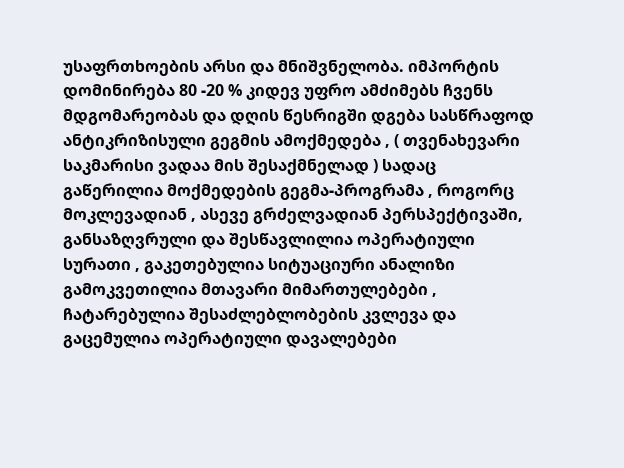უსაფრთხოების არსი და მნიშვნელობა. იმპორტის დომინირება 80 -20 % კიდევ უფრო ამძიმებს ჩვენს მდგომარეობას და დღის წესრიგში დგება სასწრაფოდ ანტიკრიზისული გეგმის ამოქმედება , ( თვენახევარი საკმარისი ვადაა მის შესაქმნელად ) სადაც გაწერილია მოქმედების გეგმა-პროგრამა , როგორც მოკლევადიან , ასევე გრძელვადიან პერსპექტივაში, განსაზღვრული და შესწავლილია ოპერატიული სურათი , გაკეთებულია სიტუაციური ანალიზი გამოკვეთილია მთავარი მიმართულებები , ჩატარებულია შესაძლებლობების კვლევა და გაცემულია ოპერატიული დავალებები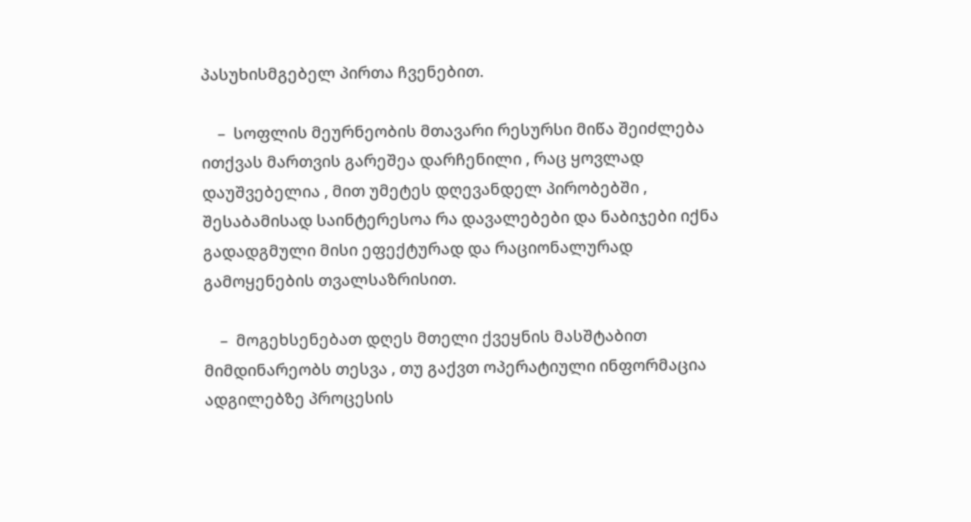პასუხისმგებელ პირთა ჩვენებით.

    –  სოფლის მეურნეობის მთავარი რესურსი მიწა შეიძლება ითქვას მართვის გარეშეა დარჩენილი , რაც ყოვლად დაუშვებელია , მით უმეტეს დღევანდელ პირობებში , შესაბამისად საინტერესოა რა დავალებები და ნაბიჯები იქნა გადადგმული მისი ეფექტურად და რაციონალურად გამოყენების თვალსაზრისით.

    –  მოგეხსენებათ დღეს მთელი ქვეყნის მასშტაბით მიმდინარეობს თესვა , თუ გაქვთ ოპერატიული ინფორმაცია ადგილებზე პროცესის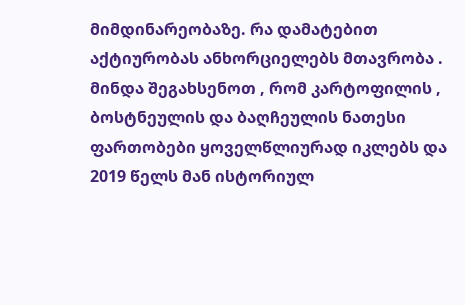მიმდინარეობაზე. რა დამატებით აქტიურობას ანხორციელებს მთავრობა . მინდა შეგახსენოთ , რომ კარტოფილის , ბოსტნეულის და ბაღჩეულის ნათესი ფართობები ყოველწლიურად იკლებს და 2019 წელს მან ისტორიულ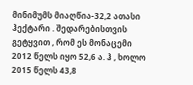მინიმუმს მიაღწია-32,2 ათასი ჰექტარი . შედარებისთვის გეტყვით , რომ ეს მონაცემი 2012 წელს იყო 52,6 ა. ჰ , ხოლო 2015 წელს 43,8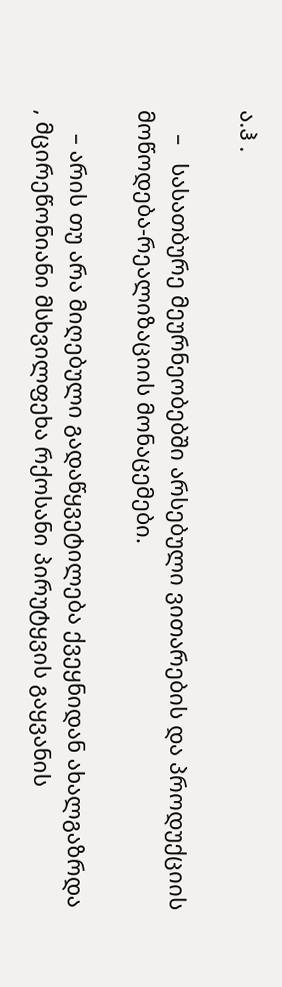ა.ჰ .

    –   სასათბურე მეურნეობებში არსებული ვითარების და პროდუქციის მოწოდება-რეალიზაციის მონაცემები.

    – არის თუ არა მიღებული გადაწყვეტილება ქვეყნიდან ახალგაზრდა , მცირეწონიანი მსხვილფეხა რქოსანი პირუტყვის გაყვანის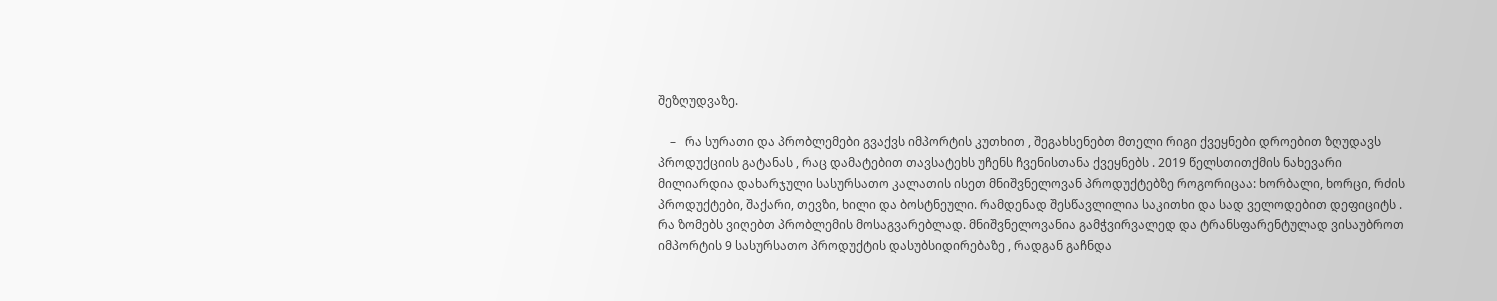შეზღუდვაზე.

    –   რა სურათი და პრობლემები გვაქვს იმპორტის კუთხით , შეგახსენებთ მთელი რიგი ქვეყნები დროებით ზღუდავს პროდუქციის გატანას , რაც დამატებით თავსატეხს უჩენს ჩვენისთანა ქვეყნებს . 2019 წელსთითქმის ნახევარი მილიარდია დახარჯული სასურსათო კალათის ისეთ მნიშვნელოვან პროდუქტებზე როგორიცაა: ხორბალი, ხორცი, რძის პროდუქტები, შაქარი, თევზი, ხილი და ბოსტნეული. რამდენად შესწავლილია საკითხი და სად ველოდებით დეფიციტს . რა ზომებს ვიღებთ პრობლემის მოსაგვარებლად. მნიშვნელოვანია გამჭვირვალედ და ტრანსფარენტულად ვისაუბროთ იმპორტის 9 სასურსათო პროდუქტის დასუბსიდირებაზე , რადგან გაჩნდა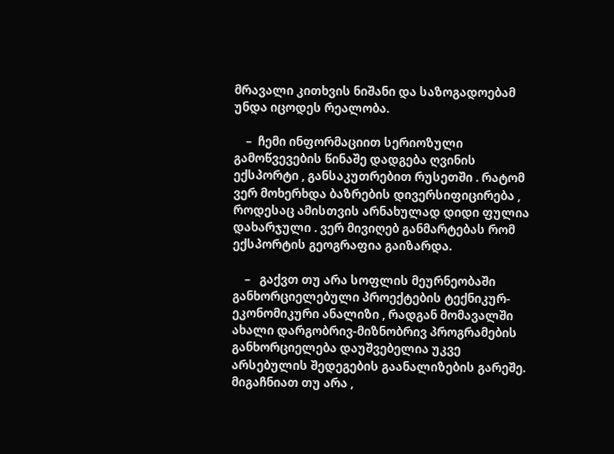მრავალი კითხვის ნიშანი და საზოგადოებამ უნდა იცოდეს რეალობა.

    –  ჩემი ინფორმაციით სერიოზული გამოწვევების წინაშე დადგება ღვინის ექსპორტი , განსაკუთრებით რუსეთში . რატომ ვერ მოხერხდა ბაზრების დივერსიფიცირება , როდესაც ამისთვის არნახულად დიდი ფულია დახარჯული . ვერ მივიღებ განმარტებას რომ ექსპორტის გეოგრაფია გაიზარდა.

    –   გაქვთ თუ არა სოფლის მეურნეობაში განხორციელებული პროექტების ტექნიკურ-ეკონომიკური ანალიზი , რადგან მომავალში ახალი დარგობრივ-მიზნობრივ პროგრამების განხორციელება დაუშვებელია უკვე არსებულის შედეგების გაანალიზების გარეშე.  მიგაჩნიათ თუ არა ,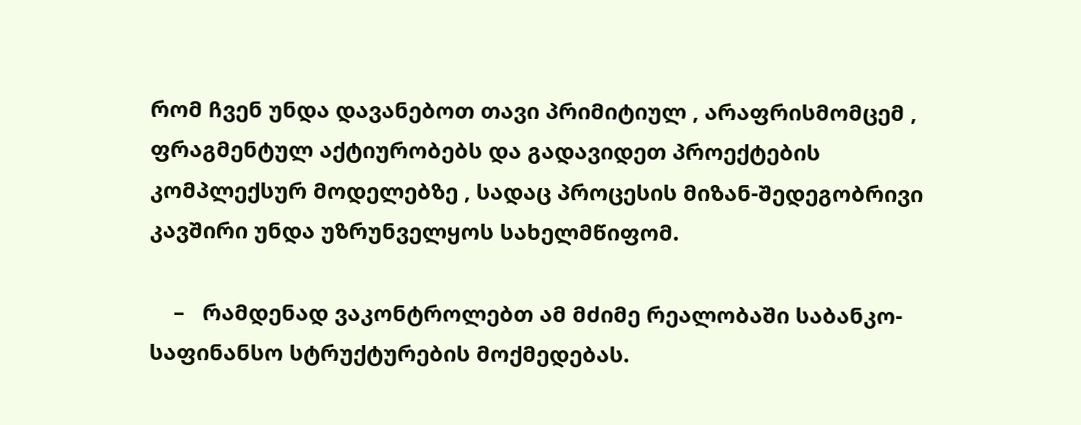რომ ჩვენ უნდა დავანებოთ თავი პრიმიტიულ , არაფრისმომცემ , ფრაგმენტულ აქტიურობებს და გადავიდეთ პროექტების კომპლექსურ მოდელებზე , სადაც პროცესის მიზან-შედეგობრივი კავშირი უნდა უზრუნველყოს სახელმწიფომ.

    –   რამდენად ვაკონტროლებთ ამ მძიმე რეალობაში საბანკო-საფინანსო სტრუქტურების მოქმედებას.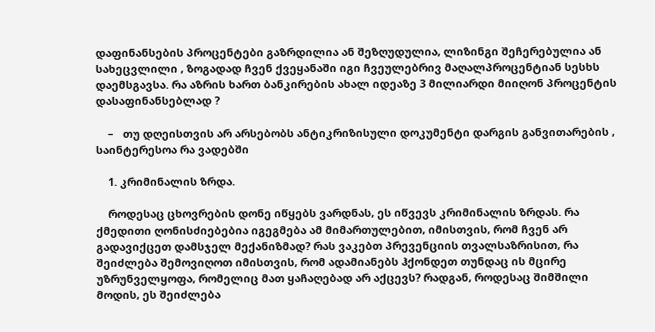დაფინანსების პროცენტები გაზრდილია ან შეზღუდულია, ლიზინგი შეჩერებულია ან სახეცვლილი , ზოგადად ჩვენ ქვეყანაში იგი ჩვეულებრივ მაღალპროცენტიან სესხს დაემსგავსა. რა აზრის ხართ ბანკირების ახალ იდეაზე 3 მილიარდი მიიღონ პროცენტის დასაფინანსებლად ?

    –   თუ დღეისთვის არ არსებობს ანტიკრიზისული დოკუმენტი დარგის განვითარების , საინტერესოა რა ვადებში

    1. კრიმინალის ზრდა.

    როდესაც ცხოვრების დონე იწყებს ვარდნას, ეს იწვევს კრიმინალის ზრდას. რა ქმედითი ღონისძიებებია იგეგმება ამ მიმართულებით, იმისთვის, რომ ჩვენ არ გადავიქცეთ დამსჯელ მექანიზმად? რას ვაკებთ პრევენციის თვალსაზრისით, რა შეიძლება შემოვიღოთ იმისთვის, რომ ადამიანებს ჰქონდეთ თუნდაც ის მცირე უზრუნველყოფა, რომელიც მათ ყაჩაღებად არ აქცევს? რადგან, როდესაც შიმშილი მოდის, ეს შეიძლება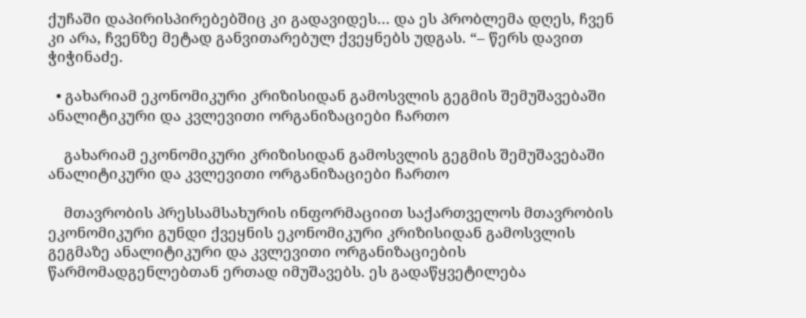ქუჩაში დაპირისპირებებშიც კი გადავიდეს… და ეს პრობლემა დღეს, ჩვენ კი არა, ჩვენზე მეტად განვითარებულ ქვეყნებს უდგას. “– წერს დავით ჭიჭინაძე.

  • გახარიამ ეკონომიკური კრიზისიდან გამოსვლის გეგმის შემუშავებაში ანალიტიკური და კვლევითი ორგანიზაციები ჩართო

    გახარიამ ეკონომიკური კრიზისიდან გამოსვლის გეგმის შემუშავებაში ანალიტიკური და კვლევითი ორგანიზაციები ჩართო

    მთავრობის პრესსამსახურის ინფორმაციით საქართველოს მთავრობის ეკონომიკური გუნდი ქვეყნის ეკონომიკური კრიზისიდან გამოსვლის გეგმაზე ანალიტიკური და კვლევითი ორგანიზაციების წარმომადგენლებთან ერთად იმუშავებს. ეს გადაწყვეტილება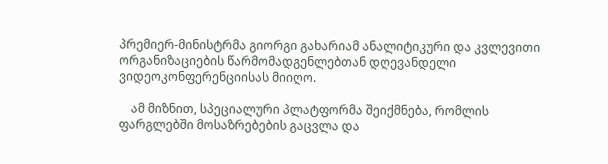პრემიერ-მინისტრმა გიორგი გახარიამ ანალიტიკური და კვლევითი ორგანიზაციების წარმომადგენლებთან დღევანდელი ვიდეოკონფერენციისას მიიღო.

    ამ მიზნით, სპეციალური პლატფორმა შეიქმნება, რომლის ფარგლებში მოსაზრებების გაცვლა და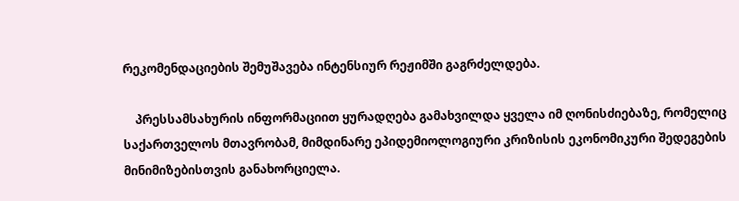რეკომენდაციების შემუშავება ინტენსიურ რეჟიმში გაგრძელდება.

    პრესსამსახურის ინფორმაციით ყურადღება გამახვილდა ყველა იმ ღონისძიებაზე, რომელიც საქართველოს მთავრობამ, მიმდინარე ეპიდემიოლოგიური კრიზისის ეკონომიკური შედეგების მინიმიზებისთვის განახორციელა.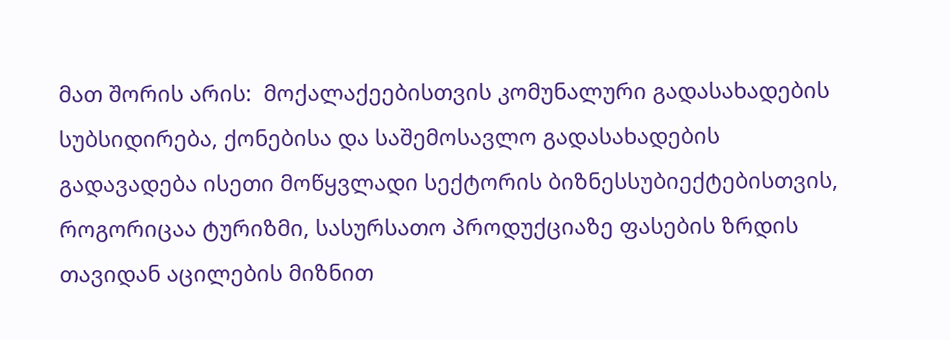მათ შორის არის:  მოქალაქეებისთვის კომუნალური გადასახადების სუბსიდირება, ქონებისა და საშემოსავლო გადასახადების გადავადება ისეთი მოწყვლადი სექტორის ბიზნესსუბიექტებისთვის, როგორიცაა ტურიზმი, სასურსათო პროდუქციაზე ფასების ზრდის თავიდან აცილების მიზნით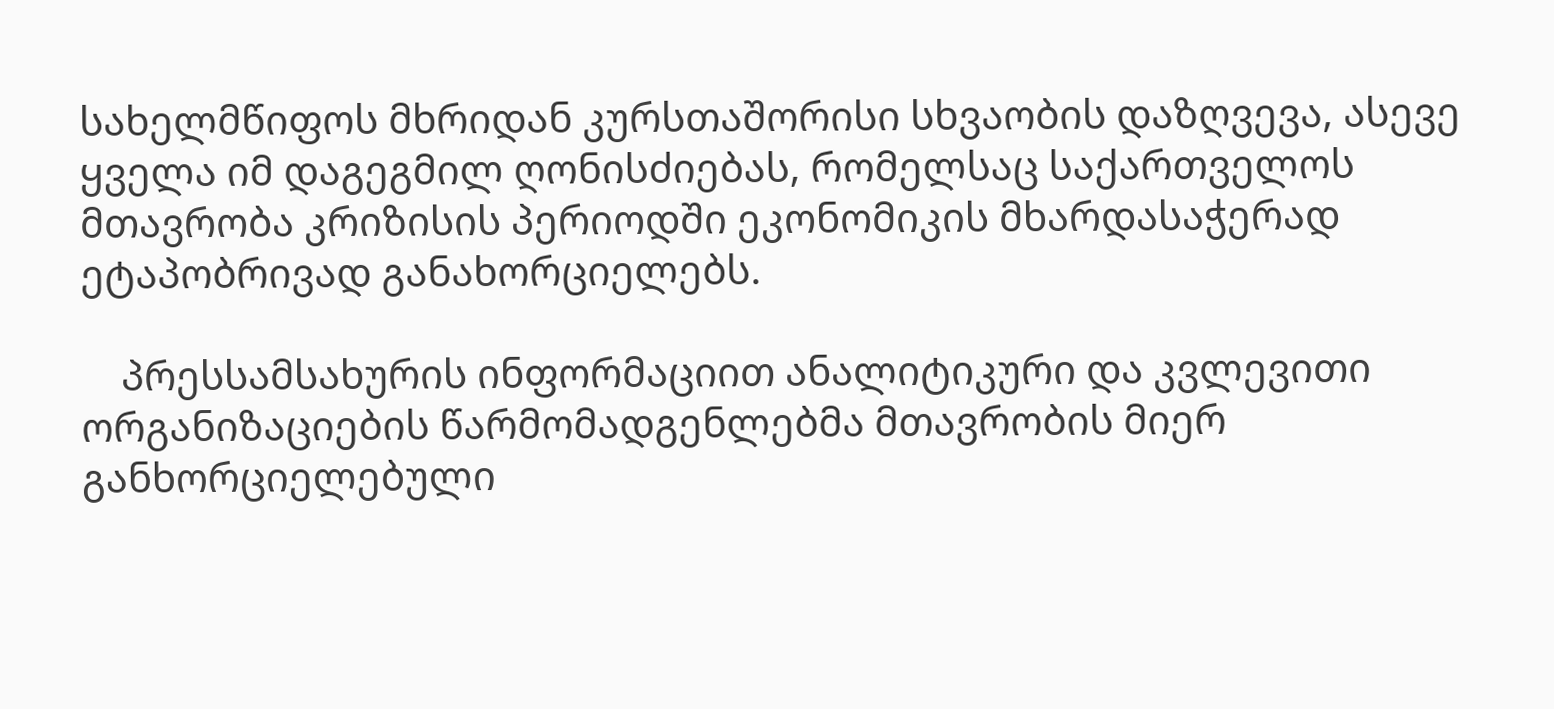სახელმწიფოს მხრიდან კურსთაშორისი სხვაობის დაზღვევა, ასევე ყველა იმ დაგეგმილ ღონისძიებას, რომელსაც საქართველოს მთავრობა კრიზისის პერიოდში ეკონომიკის მხარდასაჭერად ეტაპობრივად განახორციელებს.

    პრესსამსახურის ინფორმაციით ანალიტიკური და კვლევითი ორგანიზაციების წარმომადგენლებმა მთავრობის მიერ განხორციელებული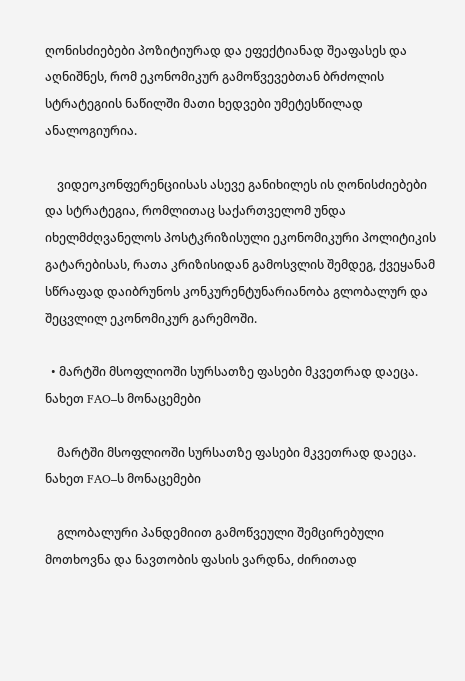ღონისძიებები პოზიტიურად და ეფექტიანად შეაფასეს და აღნიშნეს, რომ ეკონომიკურ გამოწვევებთან ბრძოლის სტრატეგიის ნაწილში მათი ხედვები უმეტესწილად ანალოგიურია.

    ვიდეოკონფერენციისას ასევე განიხილეს ის ღონისძიებები და სტრატეგია, რომლითაც საქართველომ უნდა იხელმძღვანელოს პოსტკრიზისული ეკონომიკური პოლიტიკის გატარებისას, რათა კრიზისიდან გამოსვლის შემდეგ, ქვეყანამ სწრაფად დაიბრუნოს კონკურენტუნარიანობა გლობალურ და შეცვლილ ეკონომიკურ გარემოში.

  • მარტში მსოფლიოში სურსათზე ფასები მკვეთრად დაეცა. ნახეთ FAO–ს მონაცემები

    მარტში მსოფლიოში სურსათზე ფასები მკვეთრად დაეცა. ნახეთ FAO–ს მონაცემები

    გლობალური პანდემიით გამოწვეული შემცირებული მოთხოვნა და ნავთობის ფასის ვარდნა, ძირითად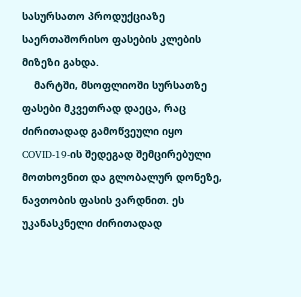სასურსათო პროდუქციაზე საერთაშორისო ფასების კლების მიზეზი გახდა.
    მარტში, მსოფლიოში სურსათზე ფასები მკვეთრად დაეცა, რაც ძირითადად გამოწვეული იყო COVID-19-ის შედეგად შემცირებული მოთხოვნით და გლობალურ დონეზე, ნავთობის ფასის ვარდნით. ეს უკანასკნელი ძირითადად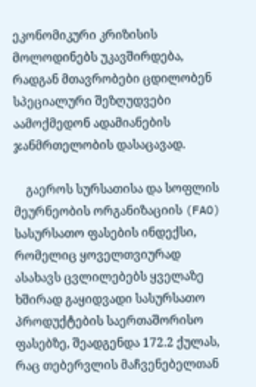ეკონომიკური კრიზისის მოლოდინებს უკავშირდება, რადგან მთავრობები ცდილობენ სპეციალური შეზღუდვები აამოქმედონ ადამიანების ჯანმრთელობის დასაცავად.

    გაეროს სურსათისა და სოფლის მეურნეობის ორგანიზაციის (FAO) სასურსათო ფასების ინდექსი, რომელიც ყოველთვიურად ასახავს ცვლილებებს ყველაზე ხშირად გაყიდვადი სასურსათო პროდუქტების საერთაშორისო ფასებზე, შეადგენდა 172.2 ქულას, რაც თებერვლის მაჩვენებელთან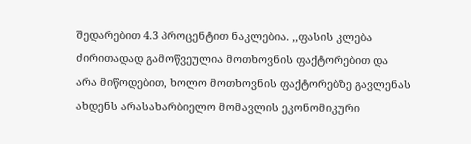შედარებით 4.3 პროცენტით ნაკლებია. ,,ფასის კლება ძირითადად გამოწვეულია მოთხოვნის ფაქტორებით და არა მიწოდებით, ხოლო მოთხოვნის ფაქტორებზე გავლენას ახდენს არასახარბიელო მომავლის ეკონომიკური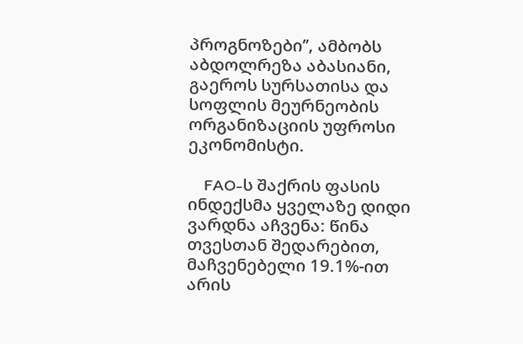პროგნოზები’’, ამბობს აბდოლრეზა აბასიანი, გაეროს სურსათისა და სოფლის მეურნეობის ორგანიზაციის უფროსი ეკონომისტი.

    FAO-ს შაქრის ფასის ინდექსმა ყველაზე დიდი ვარდნა აჩვენა: წინა თვესთან შედარებით, მაჩვენებელი 19.1%-ით არის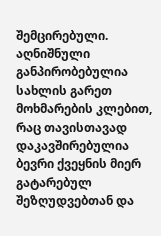შემცირებული. აღნიშნული განპირობებულია სახლის გარეთ მოხმარების კლებით, რაც თავისთავად დაკავშირებულია ბევრი ქვეყნის მიერ გატარებულ შეზღუდვებთან და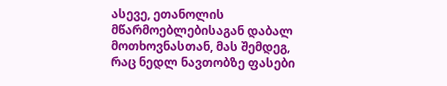ასევე, ეთანოლის მწარმოებლებისაგან დაბალ მოთხოვნასთან, მას შემდეგ, რაც ნედლ ნავთობზე ფასები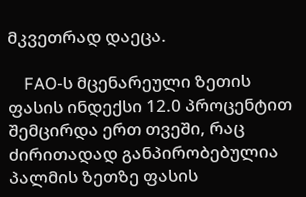მკვეთრად დაეცა.

    FAO-ს მცენარეული ზეთის ფასის ინდექსი 12.0 პროცენტით შემცირდა ერთ თვეში, რაც ძირითადად განპირობებულია პალმის ზეთზე ფასის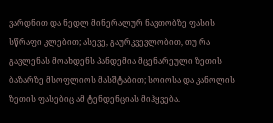ვარდნით და ნედლ მინერალურ ნავთობზე ფასის სწრაფი კლებით; ასევე, გაურკვევლობით, თუ რა გავლენას მოახდენს პანდემია მცენარეული ზეთის ბაზარზე მსოფლიოს მასშტაბით; სოიოსა და კანოლის ზეთის ფასებიც ამ ტენდენციას მიჰყვება.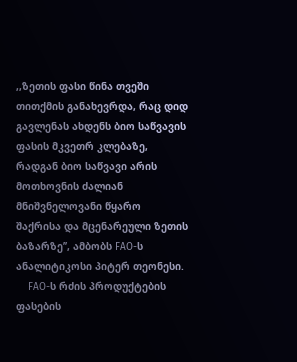,,ზეთის ფასი წინა თვეში თითქმის განახევრდა, რაც დიდ გავლენას ახდენს ბიო საწვავის ფასის მკვეთრ კლებაზე, რადგან ბიო საწვავი არის მოთხოვნის ძალიან მნიშვნელოვანი წყარო შაქრისა და მცენარეული ზეთის ბაზარზე’’, ამბობს FAO-ს ანალიტიკოსი პიტერ თეონესი.
    FAO-ს რძის პროდუქტების ფასების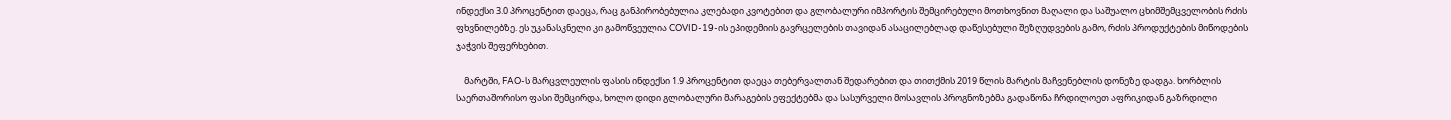ინდექსი 3.0 პროცენტით დაეცა, რაც განპირობებულია კლებადი კვოტებით და გლობალური იმპორტის შემცირებული მოთხოვნით მაღალი და საშუალო ცხიმშემცველობის რძის ფხვნილებზე. ეს უკანასკნელი კი გამოწვეულია COVID-19-ის ეპიდემიის გავრცელების თავიდან ასაცილებლად დაწესებული შეზღუდვების გამო, რძის პროდუქტების მიწოდების ჯაჭვის შეფერხებით.

    მარტში, FAO-ს მარცვლეულის ფასის ინდექსი 1.9 პროცენტით დაეცა თებერვალთან შედარებით და თითქმის 2019 წლის მარტის მაჩვენებლის დონეზე დადგა. ხორბლის საერთაშორისო ფასი შემცირდა, ხოლო დიდი გლობალური მარაგების ეფექტებმა და სასურველი მოსავლის პროგნოზებმა გადაწონა ჩრდილოეთ აფრიკიდან გაზრდილი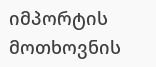იმპორტის მოთხოვნის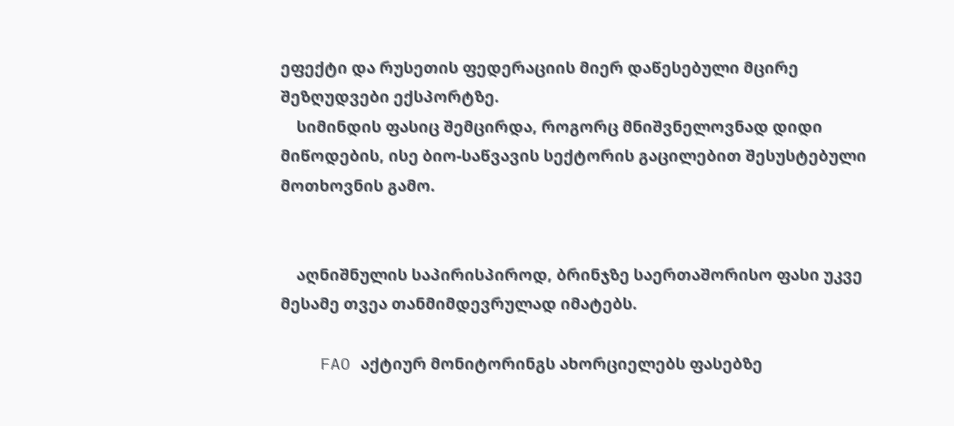ეფექტი და რუსეთის ფედერაციის მიერ დაწესებული მცირე შეზღუდვები ექსპორტზე.
    სიმინდის ფასიც შემცირდა, როგორც მნიშვნელოვნად დიდი მიწოდების, ისე ბიო-საწვავის სექტორის გაცილებით შესუსტებული მოთხოვნის გამო.


    აღნიშნულის საპირისპიროდ, ბრინჯზე საერთაშორისო ფასი უკვე მესამე თვეა თანმიმდევრულად იმატებს.

    FAO აქტიურ მონიტორინგს ახორციელებს ფასებზე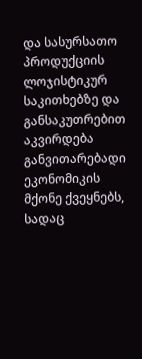და სასურსათო პროდუქციის ლოჯისტიკურ საკითხებზე და განსაკუთრებით აკვირდება განვითარებადი ეკონომიკის მქონე ქვეყნებს, სადაც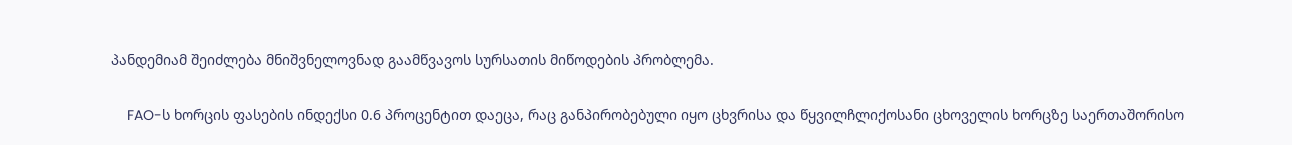პანდემიამ შეიძლება მნიშვნელოვნად გაამწვავოს სურსათის მიწოდების პრობლემა.

    FAO-ს ხორცის ფასების ინდექსი 0.6 პროცენტით დაეცა, რაც განპირობებული იყო ცხვრისა და წყვილჩლიქოსანი ცხოველის ხორცზე საერთაშორისო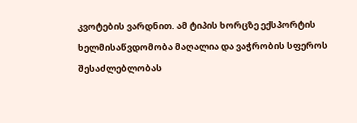კვოტების ვარდნით. ამ ტიპის ხორცზე ექსპორტის ხელმისაწვდომობა მაღალია და ვაჭრობის სფეროს შესაძლებლობას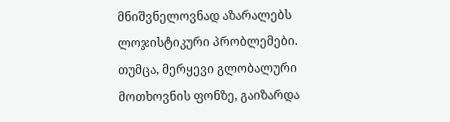მნიშვნელოვნად აზარალებს ლოჯისტიკური პრობლემები. თუმცა, მერყევი გლობალური მოთხოვნის ფონზე, გაიზარდა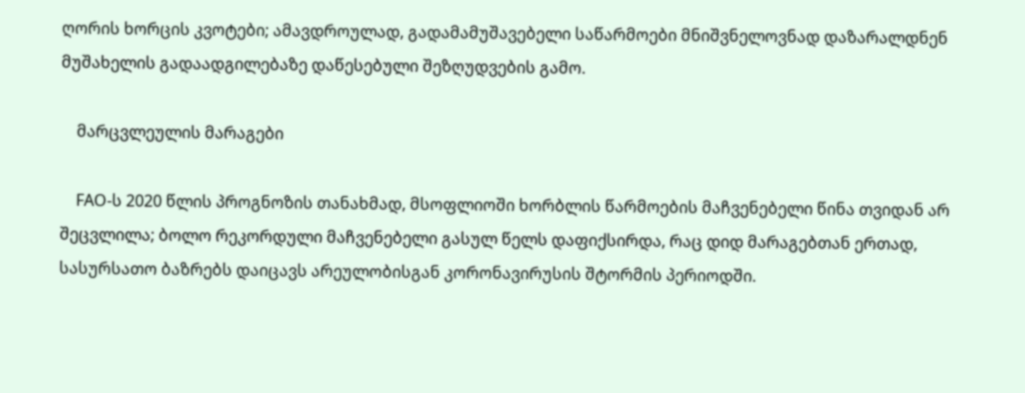ღორის ხორცის კვოტები; ამავდროულად, გადამამუშავებელი საწარმოები მნიშვნელოვნად დაზარალდნენ მუშახელის გადაადგილებაზე დაწესებული შეზღუდვების გამო.

    მარცვლეულის მარაგები

    FAO-ს 2020 წლის პროგნოზის თანახმად, მსოფლიოში ხორბლის წარმოების მაჩვენებელი წინა თვიდან არ შეცვლილა; ბოლო რეკორდული მაჩვენებელი გასულ წელს დაფიქსირდა, რაც დიდ მარაგებთან ერთად, სასურსათო ბაზრებს დაიცავს არეულობისგან კორონავირუსის შტორმის პერიოდში.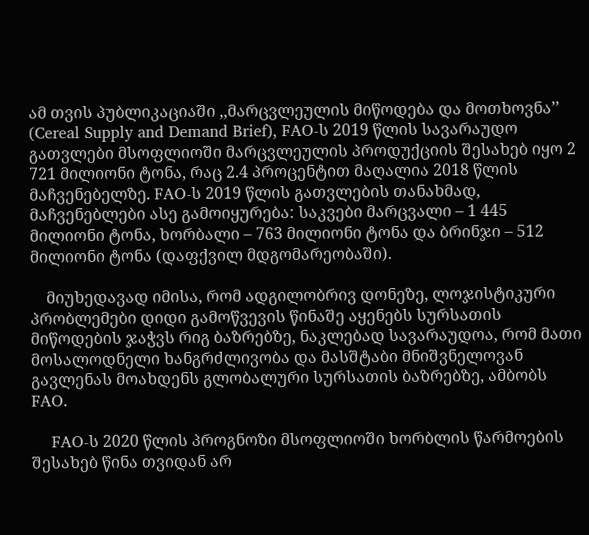ამ თვის პუბლიკაციაში ,,მარცვლეულის მიწოდება და მოთხოვნა’’ (Cereal Supply and Demand Brief), FAO-ს 2019 წლის სავარაუდო გათვლები მსოფლიოში მარცვლეულის პროდუქციის შესახებ იყო 2 721 მილიონი ტონა, რაც 2.4 პროცენტით მაღალია 2018 წლის მაჩვენებელზე. FAO-ს 2019 წლის გათვლების თანახმად, მაჩვენებლები ასე გამოიყურება: საკვები მარცვალი – 1 445 მილიონი ტონა, ხორბალი – 763 მილიონი ტონა და ბრინჯი – 512 მილიონი ტონა (დაფქვილ მდგომარეობაში).

    მიუხედავად იმისა, რომ ადგილობრივ დონეზე, ლოჯისტიკური პრობლემები დიდი გამოწვევის წინაშე აყენებს სურსათის მიწოდების ჯაჭვს რიგ ბაზრებზე, ნაკლებად სავარაუდოა, რომ მათი მოსალოდნელი ხანგრძლივობა და მასშტაბი მნიშვნელოვან გავლენას მოახდენს გლობალური სურსათის ბაზრებზე, ამბობს FAO.

    FAO-ს 2020 წლის პროგნოზი მსოფლიოში ხორბლის წარმოების შესახებ წინა თვიდან არ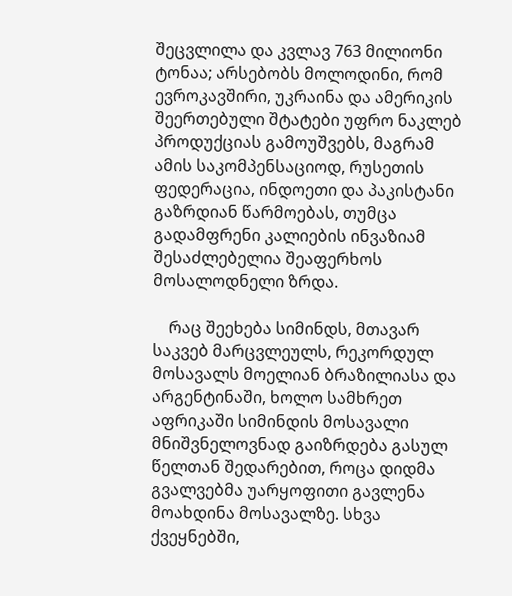შეცვლილა და კვლავ 763 მილიონი ტონაა; არსებობს მოლოდინი, რომ ევროკავშირი, უკრაინა და ამერიკის შეერთებული შტატები უფრო ნაკლებ პროდუქციას გამოუშვებს, მაგრამ ამის საკომპენსაციოდ, რუსეთის ფედერაცია, ინდოეთი და პაკისტანი გაზრდიან წარმოებას, თუმცა გადამფრენი კალიების ინვაზიამ შესაძლებელია შეაფერხოს მოსალოდნელი ზრდა.

    რაც შეეხება სიმინდს, მთავარ საკვებ მარცვლეულს, რეკორდულ მოსავალს მოელიან ბრაზილიასა და არგენტინაში, ხოლო სამხრეთ აფრიკაში სიმინდის მოსავალი მნიშვნელოვნად გაიზრდება გასულ წელთან შედარებით, როცა დიდმა გვალვებმა უარყოფითი გავლენა მოახდინა მოსავალზე. სხვა ქვეყნებში,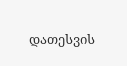დათესვის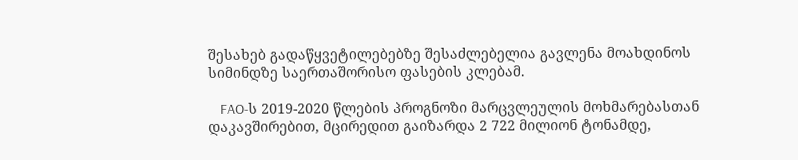შესახებ გადაწყვეტილებებზე შესაძლებელია გავლენა მოახდინოს სიმინდზე საერთაშორისო ფასების კლებამ.

    FAO-ს 2019-2020 წლების პროგნოზი მარცვლეულის მოხმარებასთან დაკავშირებით, მცირედით გაიზარდა 2 722 მილიონ ტონამდე,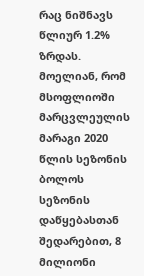რაც ნიშნავს წლიურ 1.2% ზრდას. მოელიან, რომ მსოფლიოში მარცვლეულის მარაგი 2020 წლის სეზონის ბოლოს სეზონის დაწყებასთან შედარებით, 8 მილიონი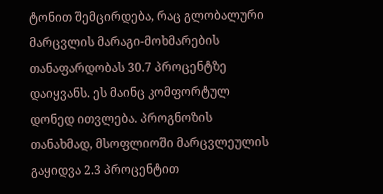ტონით შემცირდება, რაც გლობალური მარცვლის მარაგი-მოხმარების თანაფარდობას 30.7 პროცენტზე დაიყვანს. ეს მაინც კომფორტულ დონედ ითვლება. პროგნოზის თანახმად, მსოფლიოში მარცვლეულის გაყიდვა 2.3 პროცენტით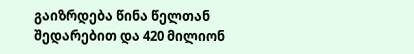გაიზრდება წინა წელთან შედარებით და 420 მილიონ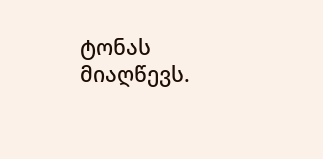ტონას მიაღწევს.